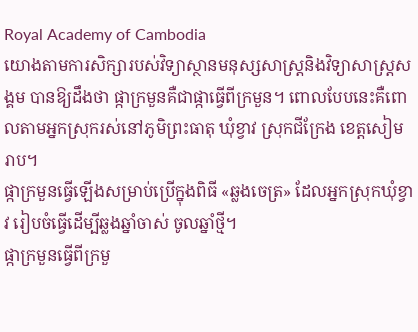Royal Academy of Cambodia
យោងតាមការសិក្សារបស់វិទ្យាស្ថានមនុស្សសាស្ត្រនិងវិទ្យាសាស្ត្រសង្គម បានឱ្យដឹងថា ផ្កាក្រមួនគឺជាផ្កាធ្វើពីក្រមួន។ ពោលបែបនេះគឺពោលតាមអ្នកស្រុករស់នៅភូមិព្រះធាតុ ឃុំខ្វាវ ស្រុកជីក្រែង ខេត្តសៀមរាប។
ផ្កាក្រមួនធ្វើឡើងសម្រាប់ប្រើក្នុងពិធី «ឆ្លងចេត្រ» ដែលអ្នកស្រុកឃុំខ្វាវ រៀបចំធ្វើដើម្បីឆ្លងឆ្នាំចាស់ ចូលឆ្នាំថ្មី។
ផ្កាក្រមួនធ្វើពីក្រមួ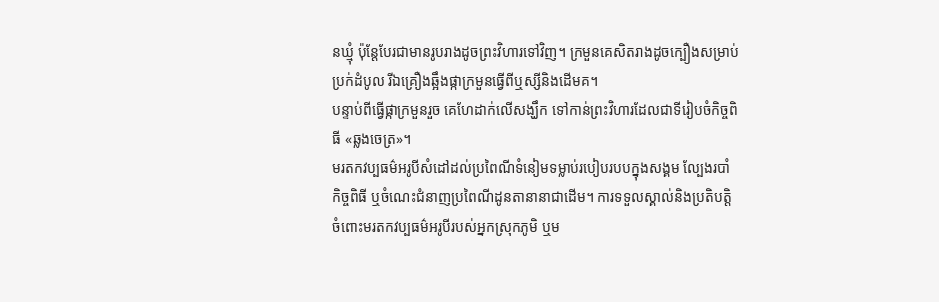នឃ្មុំ ប៉ុន្តែបែរជាមានរូបរាងដូចព្រះវិហារទៅវិញ។ ក្រមួនគេសិតរាងដូចក្បឿងសម្រាប់ប្រក់ដំបូល រីឯគ្រឿងឆ្អឹងផ្កាក្រមួនធ្វើពីឬស្សីនិងដើមគ។
បន្ទាប់ពីធ្វើផ្កាក្រមួនរួច គេហែដាក់លើសង្ឃឹក ទៅកាន់ព្រះវិហារដែលជាទីរៀបចំកិច្ចពិធី «ឆ្លងចេត្រ»។
មរតកវប្បធម៌អរូបីសំដៅដល់ប្រពៃណីទំនៀមទម្លាប់របៀបរបបក្នុងសង្គម ល្បែងរបាំ កិច្ចពិធី ឬចំណេះជំនាញប្រពៃណីដូនតានានាជាដើម។ ការទទួលស្គាល់និងប្រតិបត្តិចំពោះមរតកវប្បធម៌អរូបីរបស់អ្នកស្រុកភូមិ ឬម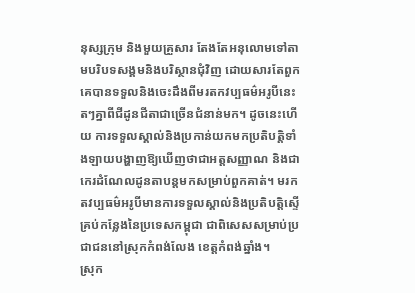នុស្សក្រុម និងមួយគ្រួសារ តែងតែអនុលោមទៅតាមបរិបទសង្គមនិងបរិស្ថានជុំវិញ ដោយសារតែពួកគេបានទទួលនិងចេះដឹងពីមរតកវប្បធម៌អរូបីនេះតៗគ្នាពីជីដូនជីតាជាច្រើនជំនាន់មក។ ដូចនេះហើយ ការទទួលស្គាល់និងប្រកាន់យកមកប្រតិបត្តិទាំងឡាយបង្ហាញឱ្យឃើញថាជាអត្តសញ្ញាណ និងជាកេរដំណែលដូនតាបន្តមកសម្រាប់ពួកគាត់។ មរកតវប្បធម៌អរូបីមានការទទួលស្គាល់និងប្រតិបត្តិស្ទើគ្រប់កន្លែងនៃប្រទេសកម្ពុជា ជាពិសេសសម្រាប់ប្រជាជននៅស្រុកកំពង់លែង ខេត្តកំពង់ឆ្នាំង។
ស្រុក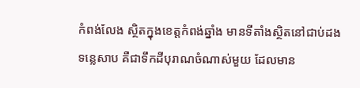កំពង់លែង ស្ថិតក្នុងខេត្តកំពង់ឆ្នាំង មានទីតាំងស្ថិតនៅជាប់ដងទន្លេសាប គឺជាទឹកដីបុរាណចំណាស់មួយ ដែលមាន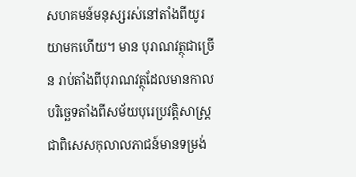សហគមន៍មនុស្សរស់នៅតាំងពីយូរយាមកហើយ។ មាន បុរាណវត្ថុជាច្រើន រាប់តាំងពីបុរាណវត្ថុដែលមានកាលបរិច្ឆេទតាំងពីសម័យបុរេប្រវត្តិសាស្ត្រ ជាពិសេសកុលាលភាជន៍មានទម្រង់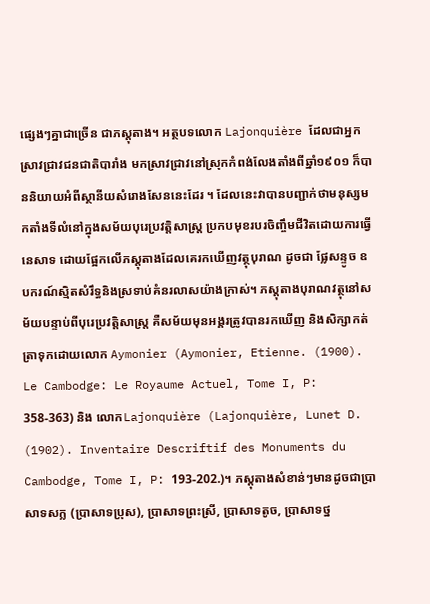ផ្សេងៗគ្នាជាច្រើន ជាភស្ដុតាង។ អត្ថបទលោក Lajonquière ដែលជាអ្នកស្រាវជ្រាវជនជាតិបារាំង មកស្រាវជ្រាវនៅស្រុកកំពង់លែងតាំងពីឆ្នាំ១៩០១ ក៏បាននិយាយអំពីស្ថានីយសំរោងសែននេះដែរ ។ ដែលនេះវាបានបញ្ជាក់ថាមនុស្សមកតាំងទីលំនៅក្នុងសម័យបុរេប្រវត្តិសាស្ត្រ ប្រកបមុខរបរចិញ្ចឹមជីវិតដោយការធ្វើនេសាទ ដោយផ្អែកលើភស្ដុតាងដែលគេរកឃើញវត្ថុបុរាណ ដូចជា ផ្លែសន្ទូច ឧបករណ៍ស្មិតសំរឹទ្ធនិងស្រទាប់គំនរលាសយ៉ាងក្រាស់។ ភស្តុតាងបុរាណវត្ថុនៅសម័យបន្ទាប់ពីបុរេប្រវត្តិសាស្ត្រ គឺសម័យមុនអង្គរត្រូវបានរកឃើញ និងសិក្សាកត់ត្រាទុកដោយលោក Aymonier (Aymonier, Etienne. (1900). Le Cambodge: Le Royaume Actuel, Tome I, P: 358-363) និង លោកLajonquière (Lajonquière, Lunet D. (1902). Inventaire Descriftif des Monuments du Cambodge, Tome I, P: 193-202.)។ ភស្តុតាងសំខាន់ៗមានដូចជាប្រាសាទសក្ល (ប្រាសាទប្រុស), ប្រាសាទព្រះស្រី, ប្រាសាទតូច, ប្រាសាទថ្ន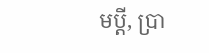មប្ដី, ប្រា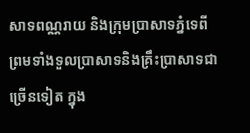សាទពណ្ណរាយ និងក្រុមប្រាសាទភ្នំទេពី ព្រមទាំងទួលប្រាសាទនិងគ្រឹះប្រាសាទជាច្រើនទៀត ក្នុង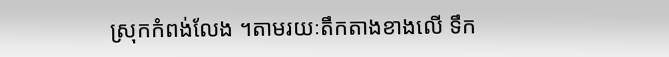ស្រុកកំពង់លែង ។តាមរយៈតឹកតាងខាងលើ ទឹក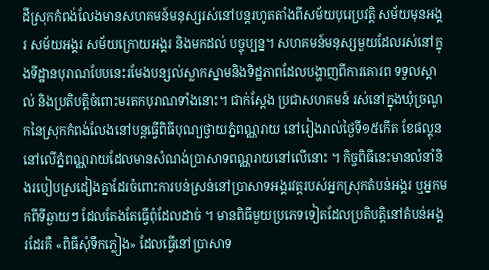ដីស្រុកកំពង់លែងមានសហគមន៍មនុស្សរស់នៅបន្ដរហូតតាំងពីសម័យបុរេប្រវត្តិ សម័យមុនអង្គរ សម័យអង្គរ សម័យក្រោយអង្គរ និងមកដល់ បច្ចុប្បន្ន។ សហគមន៍មនុស្សមួយដែលរស់នៅក្នុងទីដ្ឋានបុរាណបែបនេះរមែងបន្សល់ស្លាកស្នាមនិងទិដ្ឋភាពដែលបង្ហាញពីការគោរព ទទួលស្គាល់ និងប្រតិបត្តិចំពោះមរតកបុរាណទាំងនោះ។ ជាក់ស្ដែង ប្រជាសហគមន៍ រស់នៅក្នុងឃុំច្រណូកនៃស្រុកកំពង់លែងនៅបន្តធ្វើពិធីបុណ្យថ្វាយភ្នំពណ្ណរាយ នៅរៀងរាល់ថ្ងៃទី១៥កើត ខែផល្គុន នៅលើភ្នំពណ្ណរាយដែលមានសំណង់ប្រាសាទពណ្ណរាយនៅលើនោះ ។ កិច្ចពិធីនេះមានលំនាំនិងរបៀបស្រដៀងគ្នាដែរចំពោះការបន់ស្រន់នៅប្រាសាទអង្គរវត្តរបស់អ្នកស្រុកតំបន់អង្គរ ឬអ្នកមកពីទីឆ្ងាយៗ ដែលតែងតែធ្វើពុំដែលដាច់ ។ មានពិធីមួយប្រភេទទៀតដែលប្រតិបត្តិនៅតំបន់អង្គរដែរគឺ «ពិធីសុំទឹកភ្លៀង» ដែលធ្វើនៅប្រាសាទ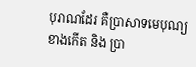បុរាណដែរ គឺប្រាសាទមេបុណ្យខាងកើត និង ប្រា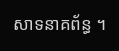សាទនាគព័ន្ធ ។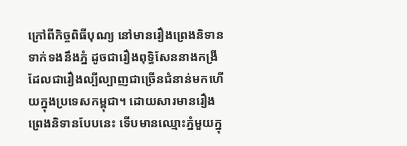ក្រៅពីកិច្ចពិធីបុណ្យ នៅមានរឿងព្រេងនិទានទាក់ទងនឹងភ្នំ ដូចជារឿងពុទ្ធិសែននាងកង្រី ដែលជារឿងល្បីល្បាញជាច្រើនជំនាន់មកហើយក្នុងប្រទេសកម្ពុជា។ ដោយសារមានរឿងព្រេងនិទានបែបនេះ ទើបមានឈ្មោះភ្នំមួយក្នុ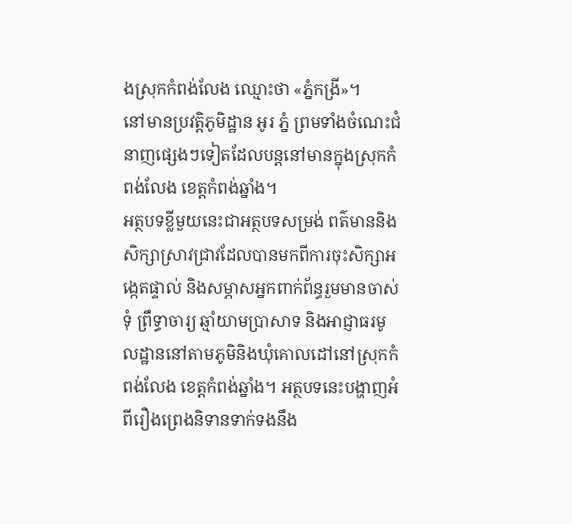ងស្រុកកំពង់លែង ឈ្មោះថា «ភ្នំកង្រី»។
នៅមានប្រវត្តិភូមិដ្ឋាន អូរ ភ្នំ ព្រមទាំងចំណេះជំនាញផ្សេងៗទៀតដែលបន្តនៅមានក្នុងស្រុកកំពង់លែង ខេត្តកំពង់ឆ្នាំង។
អត្ថបទខ្លីមួយនេះជាអត្ថបទសម្រង់ ពត៌មាននិងសិក្សាស្រាវជ្រាវដែលបានមកពីការចុះសិក្សាអង្កេតផ្ទាល់ និងសម្ភាសអ្នកពាក់ព័ន្ធរួមមានចាស់ទុំ ព្រឹទ្ធាចារ្យ ឆ្មាំយាមប្រាសាទ និងអាជ្ញាធរមូលដ្ឋាននៅតាមភូមិនិងឃុំគោលដៅនៅស្រុកកំពង់លែង ខេត្តកំពង់ឆ្នាំង។ អត្ថបទនេះបង្ហាញអំពីរឿងព្រេងនិទានទាក់ទងនឹង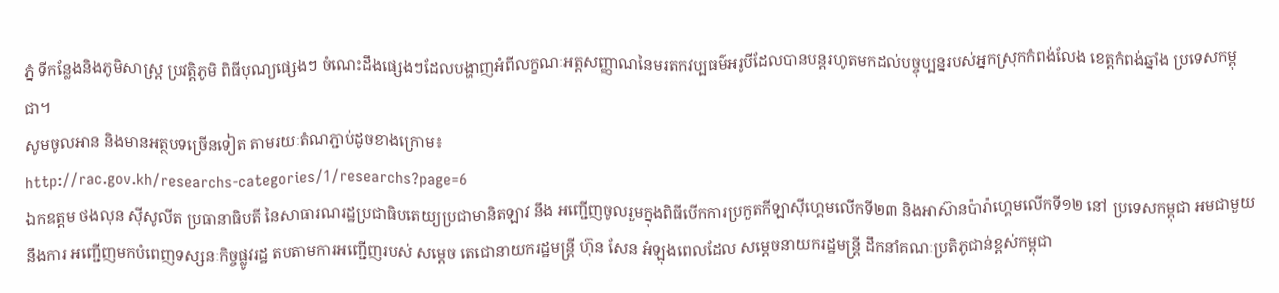ភ្នំ ទីកន្លែងនិងភូមិសាស្ត្រ ប្រវត្តិភូមិ ពិធីបុណ្យផ្សេងៗ ចំណេះដឹងផ្សេងៗដែលបង្ហាញអំពីលក្ខណៈអត្តសញ្ញាណនៃមរតកវប្បធម៌អរូបីដែលបានបន្តរហូតមកដល់បច្ចុប្បន្នរបស់អ្នកស្រុកកំពង់លែង ខេត្តកំពង់ឆ្នាំង ប្រទេសកម្ពុជា។
សូមចូលអាន និងមានអត្ថបទច្រើនទៀត តាមរយៈតំណភ្ជាប់ដូចខាងក្រោម៖
http://rac.gov.kh/researchs-categories/1/researchs?page=6
ឯកឧត្តម ថងលុន ស៊ីសូលីត ប្រធានាធិបតី នៃសាធារណរដ្ឋប្រជាធិបតេយ្យប្រជាមានិតឡាវ នឹង អញ្ជើញចូលរួមក្នុងពិធីបើកការប្រកួតកីឡាស៊ីហ្គេមលើកទី២៣ និងអាស៊ានប៉ារ៉ាហ្គេមលើកទី១២ នៅ ប្រទេសកម្ពុជា អមជាមួយនឹងការ អញ្ជើញមកបំពេញទស្សនៈកិច្ចផ្លូវរដ្ឋ តបតាមការអញ្ជើញរបស់ សម្តេច តេជោនាយករដ្ឋមន្រ្តី ហ៊ុន សែន អំឡុងពេលដែល សម្តេចនាយករដ្ឋមន្ត្រី ដឹកនាំគណៈប្រតិភូជាន់ខ្ពស់កម្ពុជា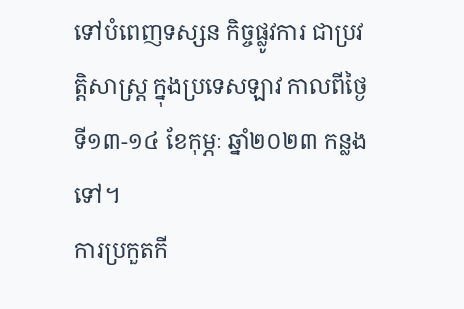ទៅបំពេញទស្សន កិច្ចផ្លូវការ ជាប្រវត្តិសាស្ត្រ ក្នុងប្រទេសឡាវ កាលពីថ្ងៃទី១៣-១៤ ខែកុម្ភៈ ឆ្នាំ២០២៣ កន្លងទៅ។
ការប្រកួតកី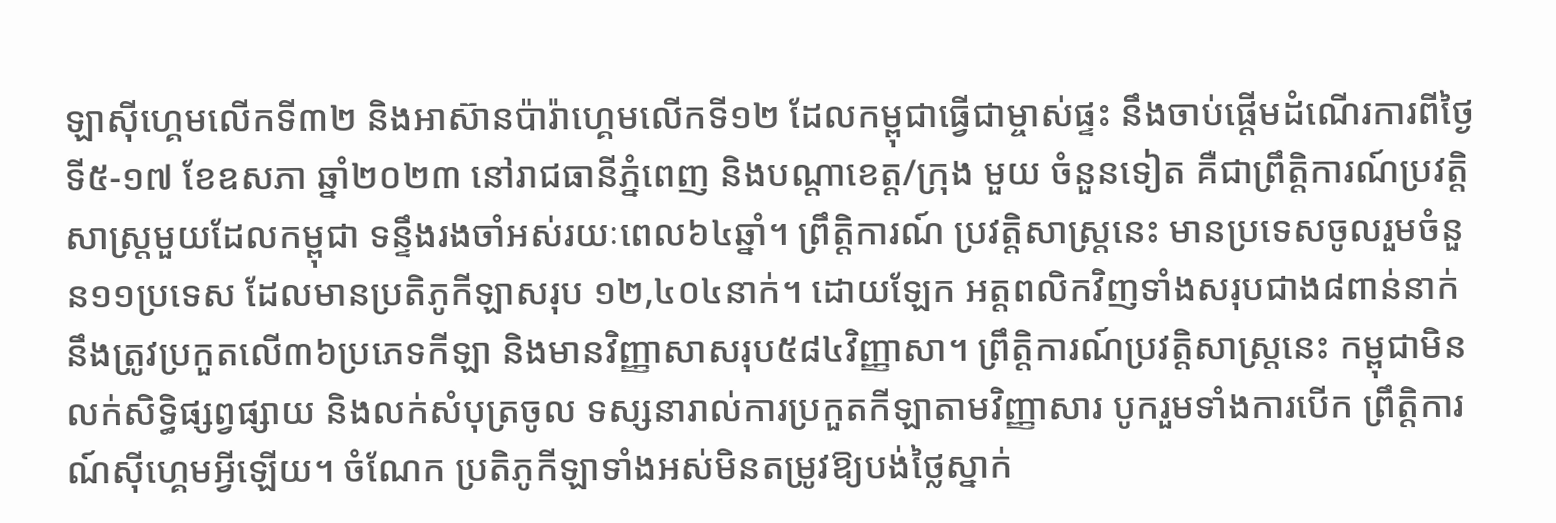ឡាស៊ីហ្គេមលើកទី៣២ និងអាស៊ានប៉ារ៉ាហ្គេមលើកទី១២ ដែលកម្ពុជាធ្វើជាម្ចាស់ផ្ទះ នឹងចាប់ផ្តើមដំណើរការពីថ្ងៃទី៥-១៧ ខែឧសភា ឆ្នាំ២០២៣ នៅរាជធានីភ្នំពេញ និងបណ្តាខេត្ត/ក្រុង មួយ ចំនួនទៀត គឺជាព្រឹត្តិការណ៍ប្រវត្តិសាស្ត្រមួយដែលកម្ពុជា ទន្ទឹងរងចាំអស់រយៈពេល៦៤ឆ្នាំ។ ព្រឹត្តិការណ៍ ប្រវត្តិសាស្ត្រនេះ មានប្រទេសចូលរួមចំនួន១១ប្រទេស ដែលមានប្រតិភូកីឡាសរុប ១២,៤០៤នាក់។ ដោយឡែក អត្តពលិកវិញទាំងសរុបជាង៨ពាន់នាក់ នឹងត្រូវប្រកួតលើ៣៦ប្រភេទកីឡា និងមានវិញ្ញាសាសរុប៥៨៤វិញ្ញាសា។ ព្រឹត្តិការណ៍ប្រវត្តិសាស្ត្រនេះ កម្ពុជាមិនលក់សិទ្ធិផ្សព្វផ្សាយ និងលក់សំបុត្រចូល ទស្សនារាល់ការប្រកួតកីឡាតាមវិញ្ញាសារ បូករួមទាំងការបើក ព្រឹត្តិការណ៍ស៊ីហ្គេមអ្វីឡើយ។ ចំណែក ប្រតិភូកីឡាទាំងអស់មិនតម្រូវឱ្យបង់ថ្លៃស្នាក់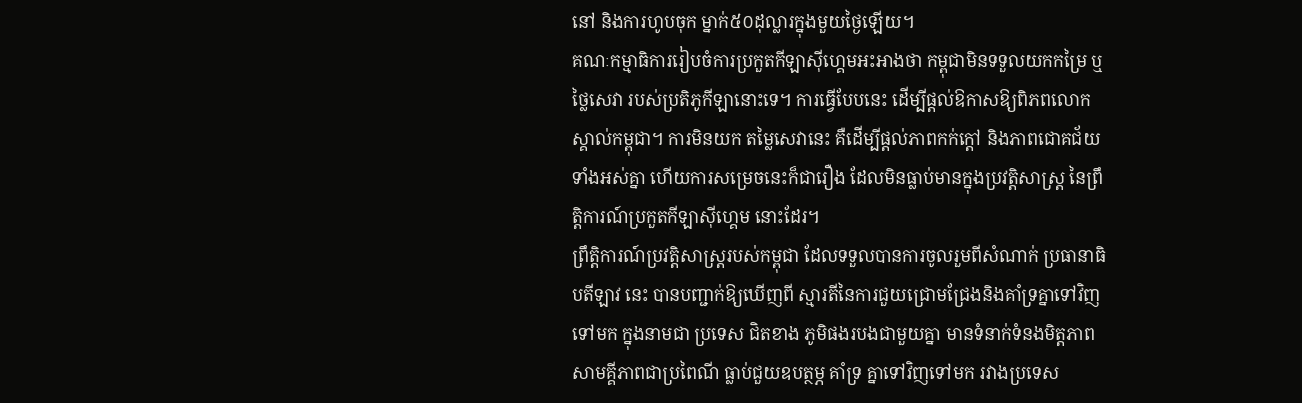នៅ និងការហូបចុក ម្នាក់៥០ដុល្លារក្នុងមួយថ្ងៃឡើយ។
គណៈកម្មាធិការរៀបចំការប្រកួតកីឡាស៊ីហ្គេមអះអាងថា កម្ពុជាមិនទទួលយកកម្រៃ ឬថ្លៃសេវា របស់ប្រតិភូកីឡានោះទេ។ ការធ្វើបែបនេះ ដើម្បីផ្តល់ឱកាសឱ្យពិភពលោកស្គាល់កម្ពុជា។ ការមិនយក តម្លៃសេវានេះ គឺដើម្បីផ្តល់ភាពកក់ក្តៅ និងភាពជោគជ័យទាំងអស់គ្នា ហើយការសម្រេចនេះក៏ជារឿង ដែលមិនធ្លាប់មានក្នុងប្រវត្តិសាស្ត្រ នៃព្រឹត្តិការណ៍ប្រកួតកីឡាស៊ីហ្គេម នោះដែរ។
ព្រឹត្តិការណ៍ប្រវត្តិសាស្ត្ររបស់កម្ពុជា ដែលទទួលបានការចូលរួមពីសំណាក់ ប្រធានាធិបតីឡាវ នេះ បានបញ្ជាក់ឱ្យឃើញពី ស្មារតីនៃការជួយជ្រោមជ្រែងនិងគាំទ្រគ្នាទៅវិញទៅមក ក្នុងនាមជា ប្រទេស ជិតខាង ភូមិផងរបងជាមួយគ្នា មានទំនាក់ទំនងមិត្តភាព សាមគ្គីភាពជាប្រពៃណី ធ្លាប់ជួយឧបត្ថម្ភ គាំទ្រ គ្នាទៅវិញទៅមក រវាងប្រទេស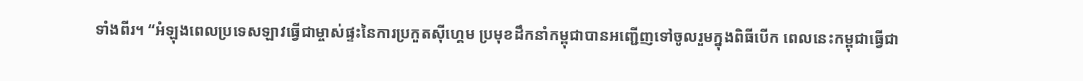ទាំងពីរ។ “អំឡុងពេលប្រទេសឡាវធ្វើជាម្ចាស់ផ្ទះនៃការប្រកួតស៊ីហ្គេម ប្រមុខដឹកនាំកម្ពុជាបានអញ្ជើញទៅចូលរួមក្នុងពិធីបើក ពេលនេះកម្ពុជាធ្វើជា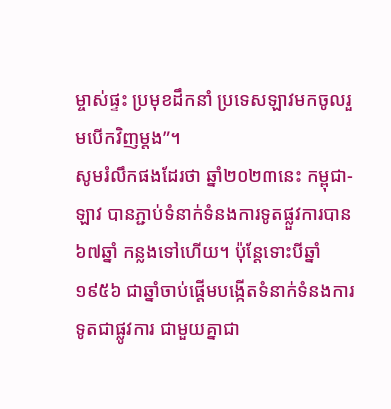ម្ចាស់ផ្ទះ ប្រមុខដឹកនាំ ប្រទេសឡាវមកចូលរួមបើកវិញម្តង”។
សូមរំលឹកផងដែរថា ឆ្នាំ២០២៣នេះ កម្ពុជា-ឡាវ បានភ្ជាប់ទំនាក់ទំនងការទូតផ្លួវការបាន ៦៧ឆ្នាំ កន្លងទៅហើយ។ ប៉ុន្តែទោះបីឆ្នាំ១៩៥៦ ជាឆ្នាំចាប់ផ្តើមបង្កើតទំនាក់ទំនងការទូតជាផ្លូវការ ជាមួយគ្នាជា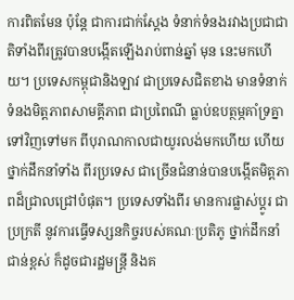ការពិតមែន ប៉ុន្តែ ជាការជាក់ស្តែង ទំនាក់ទំនងរវាងប្រជាជាតិទាំងពីរត្រូវបានបង្កើតឡើងរាប់ពាន់ឆ្នាំ មុន នេះមកហើយ។ ប្រទេសកម្ពុជានិងឡាវ ជាប្រទេសជិតខាង មានទំនាក់ទំនងមិត្តភាពសាមគ្គីភាព ជាប្រពៃណី ធ្លាប់ឧបត្ថម្ភគាំទ្រគ្នាទៅវិញទៅមក ពីបុរាណកាលជាយូរលង់មកហើយ ហើយថ្នាក់ដឹកនាំទាំង ពីរប្រទេស ជាច្រើនជំនាន់បានបង្កើតមិត្តភាពដ៏ជ្រាលជ្រៅបំផុត។ ប្រទេសទាំងពីរ មានការផ្លាស់ប្ដូរ ជាប្រក្រតី នូវការធ្វើទស្សនកិច្ចរបស់គណៈប្រតិភូ ថ្នាក់ដឹកនាំជាន់ខ្ពស់ ក៏ដូចជារដ្ឋមន្រ្តី និងគ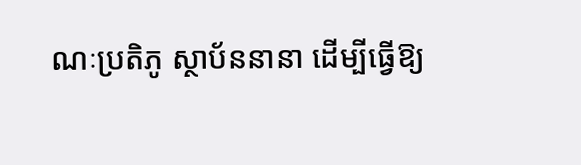ណៈប្រតិភូ ស្ថាប័ននានា ដើម្បីធ្វើឱ្យ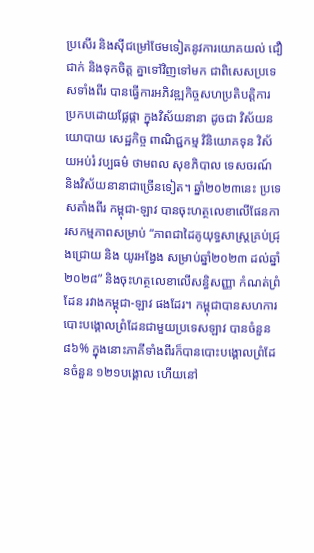ប្រសើរ និងស៊ីជម្រៅថែមទៀតនូវការយោគយល់ ជឿជាក់ និងទុកចិត្ត គ្នាទៅវិញទៅមក ជាពិសេសប្រទេសទាំងពីរ បានធ្វើការអភិវឌ្ឍកិច្ចសហប្រតិបត្តិការ ប្រកបដោយផ្លែផ្កា ក្នុងវិស័យនានា ដូចជា វិស័យនយោបាយ សេដ្ឋកិច្ច ពាណិជ្ជកម្ម វិនិយោគទុន វិស័យអប់រំ វប្បធម៌ ថាមពល សុខភិបាល ទេសចរណ៍ និងវិស័យនានាជាច្រើនទៀត។ ឆ្នាំ២០២៣នេះ ប្រទេសតាំងពីរ កម្ពុជា-ឡាវ បានចុះហត្ថលេខាលើផែនការសកម្មភាពសម្រាប់ “ភាពជាដៃគូយុទ្ធសាស្ត្រគ្រប់ជ្រុងជ្រោយ និង យូរអង្វែង សម្រាប់ឆ្នាំ២០២៣ ដល់ឆ្នាំ២០២៨” និងចុះហត្ថលេខាលើសន្ធិសញ្ញា កំណត់ព្រំដែន រវាងកម្ពុជា-ឡាវ ផងដែរ។ កម្ពុជាបានសហការបោះបង្គោលព្រំដែនជាមួយប្រទេសឡាវ បានចំនួន ៨៦% ក្នុងនោះភាគីទាំងពីរក៏បានបោះបង្គោលព្រំដែនចំនួន ១២១បង្គោល ហើយនៅ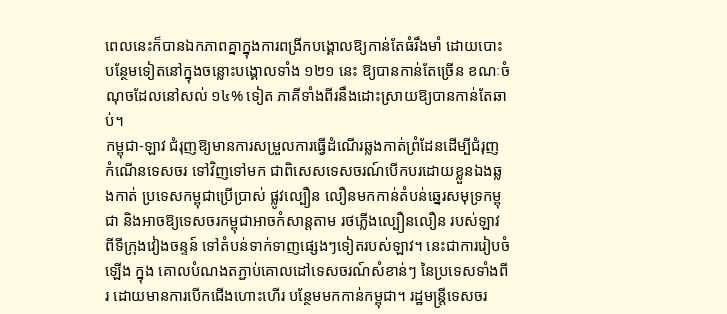ពេលនេះក៏បានឯកភាពគ្នាក្នុងការពង្រីកបង្គោលឱ្យកាន់តែធំរឹងមាំ ដោយបោះបន្ថែមទៀតនៅក្នុងចន្លោះបង្គោលទាំង ១២១ នេះ ឱ្យបានកាន់តែច្រើន ខណៈចំណុចដែលនៅសល់ ១៤% ទៀត ភាគីទាំងពីរនឹងដោះស្រាយឱ្យបានកាន់តែឆាប់។
កម្ពុជា-ឡាវ ជំរុញឱ្យមានការសម្រួលការធ្វើដំណើរឆ្លងកាត់ព្រំដែនដើម្បីជំរុញ កំណើនទេសចរ ទៅវិញទៅមក ជាពិសេសទេសចរណ៍បើកបរដោយខ្លួនឯងឆ្លងកាត់ ប្រទេសកម្ពុជាប្រើប្រាស់ ផ្លូវល្បឿន លឿនមកកាន់តំបន់ឆ្នេរសមុទ្រកម្ពុជា និងអាចឱ្យទេសចរកម្ពុជាអាចកំសាន្តតាម រថភ្លើងល្បឿនលឿន របស់ឡាវ ពីទីក្រុងវៀងចន្ទន៍ ទៅតំបន់ទាក់ទាញផ្សេងៗទៀតរបស់ឡាវ។ នេះជាការរៀបចំឡើង ក្នុង គោលបំណងតភ្ជាប់គោលដៅទេសចរណ៍សំខាន់ៗ នៃប្រទេសទាំងពីរ ដោយមានការបើកជើងហោះហើរ បន្ថែមមកកាន់កម្ពុជា។ រដ្ឋមន្រ្តីទេសចរ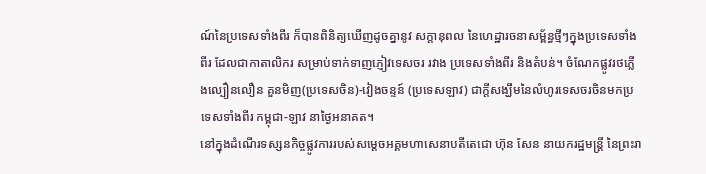ណ៍នៃប្រទេសទាំងពីរ ក៏បានពិនិត្យឃើញដូចគ្នានូវ សក្តានុពល នៃហេដ្ឋារចនាសម្ព័ន្ធថ្មីៗក្នុងប្រទេសទាំងពីរ ដែលជាកាតាលិករ សម្រាប់ទាក់ទាញភ្ញៀវទេសចរ រវាង ប្រទេសទាំងពីរ និងតំបន់។ ចំណែកផ្លូវរថភ្លើងល្បឿនលឿន គួនមិញ(ប្រទេសចិន)-វៀងចន្ទន៍ (ប្រទេសឡាវ) ជាក្តីសង្ឃឹមនៃលំហូរទេសចរចិនមកប្រទេសទាំងពីរ កម្ពុជា-ឡាវ នាថ្ងៃអនាគត។
នៅក្នុងដំណើរទស្សនកិច្ចផ្លូវការរបស់សម្ដេចអគ្គមហាសេនាបតីតេជោ ហ៊ុន សែន នាយករដ្ឋមន្ត្រី នៃព្រះរា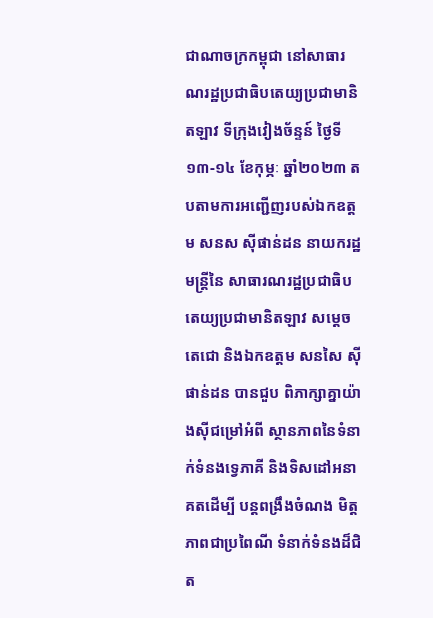ជាណាចក្រកម្ពុជា នៅសាធារណរដ្ឋប្រជាធិបតេយ្យប្រជាមានិតឡាវ ទីក្រុងវៀងច័ន្ទន៍ ថ្ងៃទី ១៣-១៤ ខែកុម្ភៈ ឆ្នាំ២០២៣ តបតាមការអញ្ជើញរបស់ឯកឧត្តម សនស ស៊ីផាន់ដន នាយករដ្ឋមន្ត្រីនៃ សាធារណរដ្ឋប្រជាធិបតេយ្យប្រជាមានិតឡាវ សម្ដេចតេជោ និងឯកឧត្តម សនសៃ ស៊ីផាន់ដន បានជួប ពិភាក្សាគ្នាយ៉ាងស៊ីជម្រៅអំពី ស្ថានភាពនៃទំនាក់ទំនងទ្វេភាគី និងទិសដៅអនាគតដើម្បី បន្តពង្រឹងចំណង មិត្តភាពជាប្រពៃណី ទំនាក់ទំនងដ៏ជិត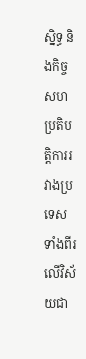ស្និទ្ធ និងកិច្ចសហប្រតិបត្តិការរវាងប្រទេស ទាំងពីរលើវិស័យជា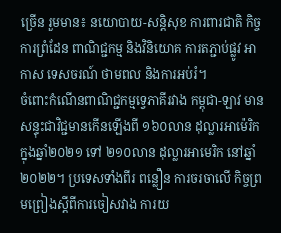ច្រើន រួមមាន៖ នយោបាយ-សន្តិសុខ ការពារជាតិ កិច្ចការព្រំដែន ពាណិជ្ជកម្ម និងវិនិយោគ ការតភ្ជាប់ផ្លូវ អាកាស ទេសចរណ៍ ថាមពល និងការអប់រំ។
ចំពោះកំណើនពាណិជ្ជកម្មទ្វេភាគីរវាង កម្ពុជា-ឡាវ មានសន្ទុះជាវិជ្ជមានកើនឡើងពី ១៦០លាន ដុល្លារអាម៉េរិក ក្នុងឆ្នាំ២០២១ ទៅ ២១០លាន ដុល្លារអាមេរិក នៅឆ្នាំ២០២២។ ប្រទេសទាំងពីរ ពន្លឿន ការចរចាលើ កិច្ចព្រមព្រៀងស្ដីពីការចៀសវាង ការយ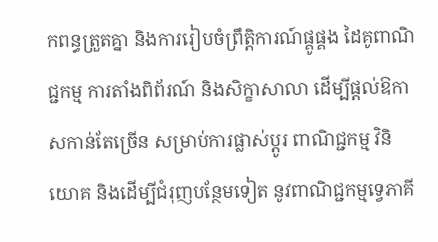កពន្ធត្រួតគ្នា និងការរៀបចំព្រឹត្តិការណ៍ផ្គូផ្គង ដៃគូពាណិជ្ជកម្ម ការតាំងពិព័រណ៍ និងសិក្ខាសាលា ដើម្បីផ្ដល់ឱកាសកាន់តែច្រើន សម្រាប់ការផ្លាស់ប្ដូរ ពាណិជ្ជកម្ម វិនិយោគ និងដើម្បីជំរុញបន្ថែមទៀត នូវពាណិជ្ជកម្មទ្វេភាគី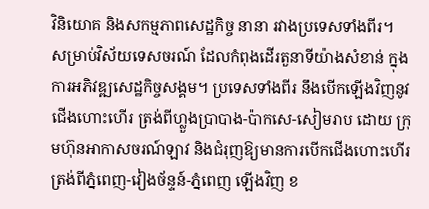វិនិយោគ និងសកម្មភាពសេដ្ឋកិច្ច នានា រវាងប្រទេសទាំងពីរ។
សម្រាប់វិស័យទេសចរណ៍ ដែលកំពុងដើរតួនាទីយ៉ាងសំខាន់ ក្នុងការអភិវឌ្ឍសេដ្ឋកិច្ចសង្គម។ ប្រទេសទាំងពីរ នឹងបើកឡើងវិញនូវជើងហោះហើរ ត្រង់ពីហ្លួងប្រាបាង-ប៉ាកសេ-សៀមរាប ដោយ ក្រុមហ៊ុនអាកាសចរណ៍ឡាវ និងជំរុញឱ្យមានការបើកជើងហោះហើរត្រង់ពីភ្នំពេញ-វៀងច័ន្ទន៍-ភ្នំពេញ ឡើងវិញ ខ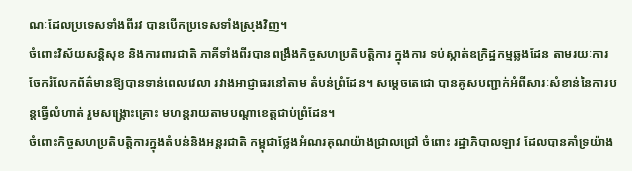ណៈដែលប្រទេសទាំងពីរវ បានបើកប្រទេសទាំងស្រុងវិញ។
ចំពោះវិស័យសន្តិសុខ និងការពារជាតិ ភាគីទាំងពីរបានពង្រឹងកិច្ចសហប្រតិបត្តិការ ក្នុងការ ទប់ស្កាត់ឧក្រិដ្ឋកម្មឆ្លងដែន តាមរយៈការចែករំលែកព័ត៌មានឱ្យបានទាន់ពេលវេលា រវាងអាជ្ញាធរនៅតាម តំបន់ព្រំដែន។ សម្តេចតេជោ បានគូសបញ្ជាក់អំពីសារៈសំខាន់នៃការបន្តធ្វើលំហាត់ រួមសង្គ្រោះគ្រោះ មហន្តរាយតាមបណ្តាខេត្តជាប់ព្រំដែន។
ចំពោះកិច្ចសហប្រតិបត្តិការក្នុងតំបន់និងអន្តរជាតិ កម្ពុជាថ្លែងអំណរគុណយ៉ាងជ្រាលជ្រៅ ចំពោះ រដ្ឋាភិបាលឡាវ ដែលបានគាំទ្រយ៉ាង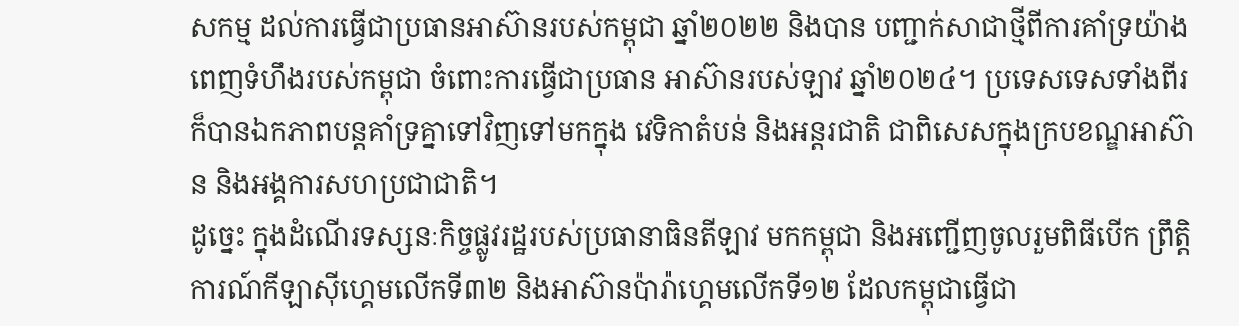សកម្ម ដល់ការធ្វើជាប្រធានអាស៊ានរបស់កម្ពុជា ឆ្នាំ២០២២ និងបាន បញ្ជាក់សាជាថ្មីពីការគាំទ្រយ៉ាងពេញទំហឹងរបស់កម្ពុជា ចំពោះការធ្វើជាប្រធាន អាស៊ានរបស់ឡាវ ឆ្នាំ២០២៤។ ប្រទេសទេសទាំងពីរ ក៏បានឯកភាពបន្តគាំទ្រគ្នាទៅវិញទៅមកក្នុង វេទិកាតំបន់ និងអន្តរជាតិ ជាពិសេសក្នុងក្របខណ្ឌអាស៊ាន និងអង្គការសហប្រជាជាតិ។
ដូច្នេះ ក្នុងដំណើរទស្សនៈកិច្ចផ្លូវរដ្ឋរបស់ប្រធានាធិនតីឡាវ មកកម្ពុជា និងអញ្ជើញចូលរួមពិធីបើក ព្រឹត្តិការណ៍កីឡាស៊ីហ្គេមលើកទី៣២ និងអាស៊ានប៉ារ៉ាហ្គេមលើកទី១២ ដែលកម្ពុជាធ្វើជា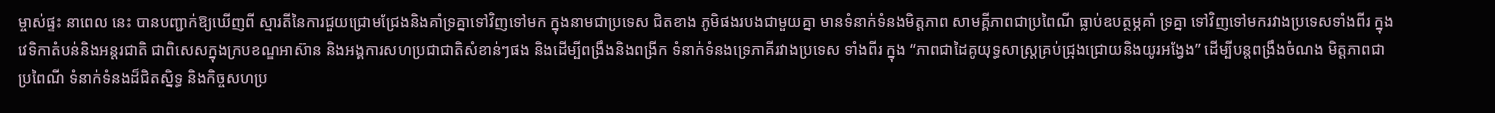ម្ចាស់ផ្ទះ នាពេល នេះ បានបញ្ជាក់ឱ្យឃើញពី ស្មារតីនៃការជួយជ្រោមជ្រែងនិងគាំទ្រគ្នាទៅវិញទៅមក ក្នុងនាមជាប្រទេស ជិតខាង ភូមិផងរបងជាមួយគ្នា មានទំនាក់ទំនងមិត្តភាព សាមគ្គីភាពជាប្រពៃណី ធ្លាប់ឧបត្ថម្ភគាំ ទ្រគ្នា ទៅវិញទៅមករវាងប្រទេសទាំងពីរ ក្នុងវេទិកាតំបន់និងអន្តរជាតិ ជាពិសេសក្នុងក្របខណ្ឌអាស៊ាន និងអង្គការសហប្រជាជាតិសំខាន់ៗផង និងដើម្បីពង្រឹងនិងពង្រីក ទំនាក់ទំនងទ្រេភាគីរវាងប្រទេស ទាំងពីរ ក្នុង “ភាពជាដៃគូយុទ្ធសាស្ត្រគ្រប់ជ្រុងជ្រោយនិងយូរអង្វែង” ដើម្បីបន្តពង្រឹងចំណង មិត្តភាពជា ប្រពៃណី ទំនាក់ទំនងដ៏ជិតស្និទ្ធ និងកិច្ចសហប្រ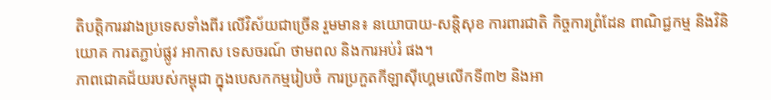តិបត្តិការរវាងប្រទេសទាំងពីរ លើវិស័យជាច្រើន រួមមាន៖ នយោបាយ-សន្តិសុខ ការពារជាតិ កិច្ចការព្រំដែន ពាណិជ្ជកម្ម និងវិនិយោគ ការតភ្ជាប់ផ្លូវ អាកាស ទេសចរណ៍ ថាមពល និងការអប់រំ ផង។
ភាពជោគជ័យរបស់កម្ពុជា ក្នុងបេសកកម្មរៀបចំ ការប្រកួតកីឡាស៊ីហ្គេមលើកទី៣២ និងអា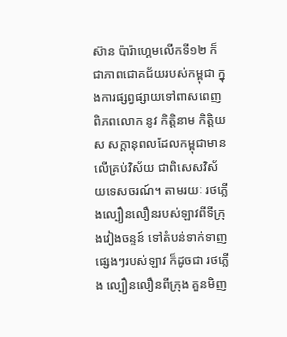ស៊ាន ប៉ារ៉ាហ្គេមលើកទី១២ ក៏ជាភាពជោគជ័យរបស់កម្ពុជា ក្នុងការផ្សព្វផ្សាយទៅពាសពេញពិភពលោក នូវ កិត្តិនាម កិត្តិយស សក្តានុពលដែលកម្ពុជាមានលើគ្រប់វិស័យ ជាពិសេសវិស័យទេសចរណ៍។ តាមរយៈ រថភ្លើងល្បឿនលឿនរបស់ឡាវពីទីក្រុងវៀងចន្ទន៍ ទៅតំបន់ទាក់ទាញផ្សេងៗរបស់ឡាវ ក៏ដូចជា រថភ្លើង ល្បឿនលឿនពីក្រុង គួនមិញ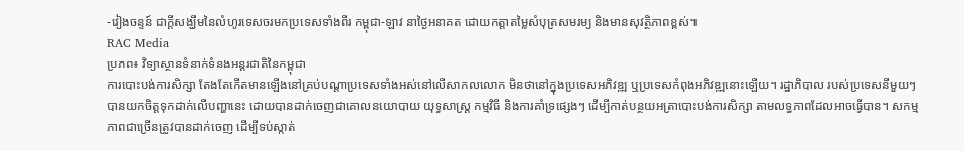-វៀងចន្ទន៍ ជាក្តីសង្ឃឹមនៃលំហូរទេសចរមកប្រទេសទាំងពីរ កម្ពុជា-ឡាវ នាថ្ងៃអនាគត ដោយកត្តាតម្លៃសំបុត្រសមរម្យ និងមានសុវត្ថិភាពខ្ពស់៕
RAC Media
ប្រភព៖ វិទ្យាស្ថានទំនាក់ទំនងអន្តរជាតិនៃកម្ពុជា
ការបោះបង់ការសិក្សា តែងតែកើតមានឡើងនៅគ្រប់បណ្តាប្រទេសទាំងអស់នៅលើសាកលលោក មិនថានៅក្នុងប្រទេសអភិវឌ្ឍ ឬប្រទេសកំពុងអភិវឌ្ឍនោះឡើយ។ រដ្ឋាភិបាល របស់ប្រទេសនីមួយៗ បានយកចិត្តទុកដាក់លើបញ្ហានេះ ដោយបានដាក់ចេញជាគោលនយោបាយ យុទ្ធសាស្ត្រ កម្មវិធី និងការគាំទ្រផ្សេងៗ ដើម្បីកាត់បន្ថយអត្រាបោះបង់ការសិក្សា តាមលទ្ធភាពដែលអាចធ្វើបាន។ សកម្មភាពជាច្រើនត្រូវបានដាក់ចេញ ដើម្បីទប់ស្កាត់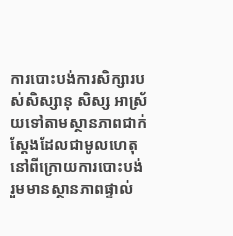ការបោះបង់ការសិក្សារបស់សិស្សានុ សិស្ស អាស្រ័យទៅតាមស្ថានភាពជាក់ស្ដែងដែលជាមូលហេតុនៅពីក្រោយការបោះបង់ រួមមានស្ថានភាពផ្ទាល់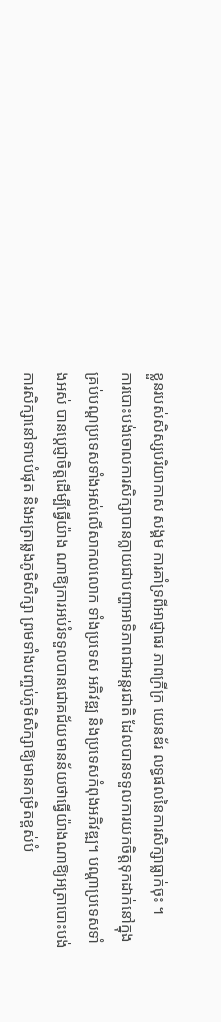ខ្លួនរបស់សិស្សបរិយាកាស សង្គម ការគាំទ្រពីអាជ្ញាធរ ភាពក្រីក្រ យេនឌ័រ លទ្ធផលនៃការសិក្សាធ្លាក់ចុះ ។
ការបោះបង់ចោលការសិក្សាបានក្លាយជាបញ្ហាអាទិភាពជាអន្តរជាតិ ដែលបានទទួលការយកចិត្តទុកដាក់នៅក្នុងគ្រប់បណ្តប្រទេសទាំងអស់លើសាកលលោក ទាំងប្រទេស អភិវឌ្ឍ និងប្រទេសកំពុងអភិវឌ្ឍ។ បណ្តាប្រទេសទាំងអស់ បានប្ដេជ្ញាចិត្តដើម្បីធ្វើយ៉ាង ណាឱ្យការអប់រំទទួលបានជោគជ័យមានន័យថាធ្វើយ៉ាងណាឱ្យអត្រាបោះបង់ការសិក្សានៅទាបបំផុត និងអត្រាឆ្លងភូមិសិក្សា ព្រមទាំងបញ្ចប់ភូមិសិក្សាឱ្យមានកម្រិតខ្ពស់បំ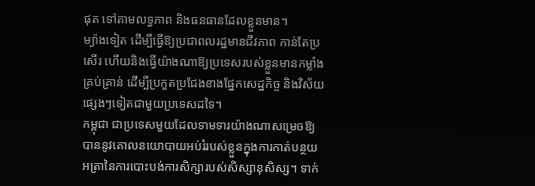ផុត ទៅតាមលទ្ធភាព និងធនធានដែលខ្លួនមាន។
ម្យ៉ាងទៀត ដើម្បីធ្វើឱ្យប្រជាពលរដ្ឋមានជីវភាព កាន់តែប្រសើរ ហើយនិងធ្វើយ៉ាងណាឱ្យប្រទេសរបស់ខ្លួនមានកម្លាំងគ្រប់គ្រាន់ ដើម្បីប្រកួតប្រជែងខាងផ្នែកសេដ្ឋកិច្ច និងវិស័យ ផ្សេងៗទៀតជាមួយប្រទេសដទៃ។
កម្ពុជា ជាប្រទេសមួយដែលទាមទារយ៉ាងណាសម្រេចឱ្យបាននូវគោលនយោបាយអប់រំរបស់ខ្លួនក្នុងការកាត់បន្ថយអត្រានៃការបោះបង់ការសិក្សារបស់សិស្សានុសិស្ស។ ទាក់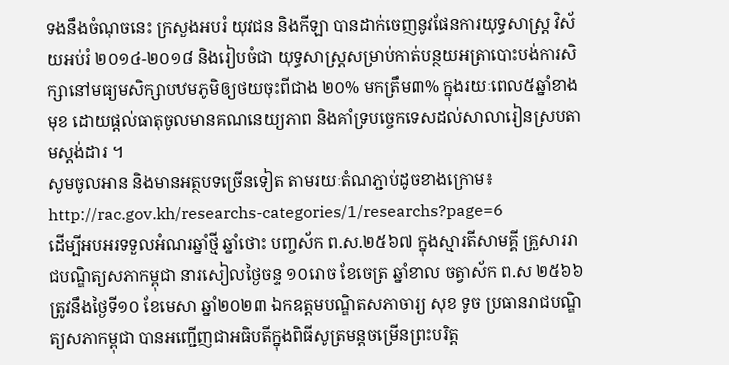ទងនឹងចំណុចនេះ ក្រសួងអបរំ យុវជន និងកីឡា បានដាក់ចេញនូវផែនការយុទ្ធសាស្ត្រ វិស័យអប់រំ ២០១៤-២០១៨ និងរៀបចំជា យុទ្ធសាស្ត្រសម្រាប់កាត់បន្ថយអត្រាបោះបង់ការសិក្សានៅមធ្យមសិក្សាបឋមភូមិឲ្យថយចុះពីជាង ២០% មកត្រឹម៣% ក្នុងរយៈពេល៥ឆ្នាំខាងមុខ ដោយផ្តល់ធាតុចូលមានគណនេយ្យភាព និងគាំទ្របច្ចេកទេសដល់សាលារៀនស្របតាមស្តង់ដារ ។
សូមចូលអាន និងមានអត្ថបទច្រើនទៀត តាមរយៈតំណភ្ជាប់ដូចខាងក្រោម៖
http://rac.gov.kh/researchs-categories/1/researchs?page=6
ដើម្បីអបអរទទួលអំណរឆ្នាំថ្មី ឆ្នាំថោះ បញ្ចស័ក ព.ស.២៥៦៧ ក្នុងស្មារតីសាមគ្គី គ្រួសាររាជបណ្ឌិត្យសភាកម្ពុជា នារសៀលថ្ងៃចន្ទ ១០រោច ខែចេត្រ ឆ្នាំខាល ចត្វាស័ក ព.ស ២៥៦៦ ត្រូវនឹងថ្ងៃទី១០ ខែមេសា ឆ្នាំ២០២៣ ឯកឧត្តមបណ្ឌិតសភាចារ្យ សុខ ទូច ប្រធានរាជបណ្ឌិត្យសភាកម្ពុជា បានអញ្ជើញជាអធិបតីក្នុងពិធីសូត្រមន្តចម្រើនព្រះបរិត្ត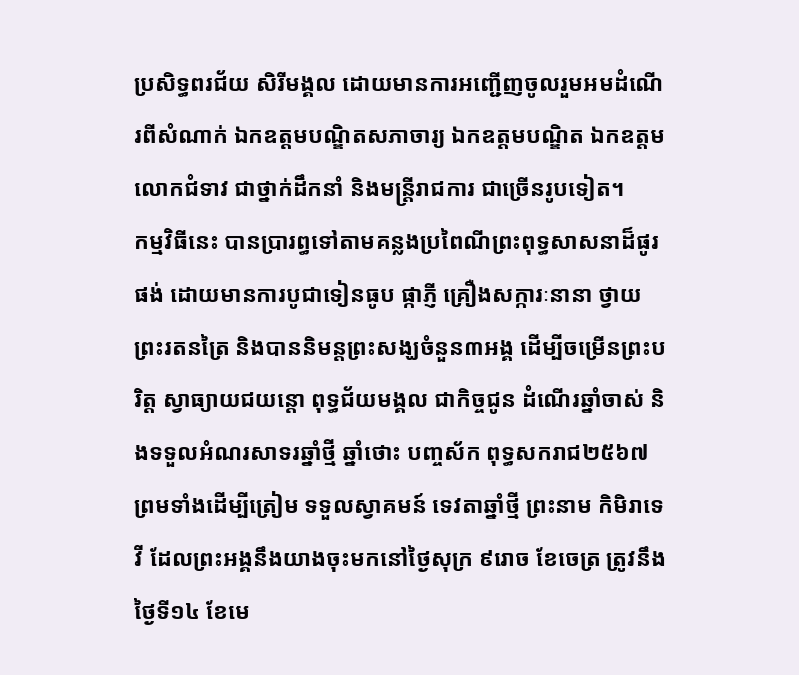ប្រសិទ្ធពរជ័យ សិរីមង្គល ដោយមានការអញ្ជើញចូលរួមអមដំណើរពីសំណាក់ ឯកឧត្តមបណ្ឌិតសភាចារ្យ ឯកឧត្តមបណ្ឌិត ឯកឧត្តម លោកជំទាវ ជាថ្នាក់ដឹកនាំ និងមន្ត្រីរាជការ ជាច្រើនរូបទៀត។
កម្មវិធីនេះ បានប្រារព្ធទៅតាមគន្លងប្រពៃណីព្រះពុទ្ធសាសនាដ៏ផូរផង់ ដោយមានការបូជាទៀនធូប ផ្កាភ្ញី គ្រឿងសក្ការៈនានា ថ្វាយព្រះរតនត្រៃ និងបាននិមន្តព្រះសង្ឃចំនួន៣អង្គ ដើម្បីចម្រើនព្រះបរិត្ត ស្វាធ្យាយជយន្តោ ពុទ្ធជ័យមង្គល ជាកិច្ចជូន ដំណើរឆ្នាំចាស់ និងទទួលអំណរសាទរឆ្នាំថ្មី ឆ្នាំថោះ បញ្ចស័ក ពុទ្ធសករាជ២៥៦៧ ព្រមទាំងដើម្បីត្រៀម ទទួលស្វាគមន៍ ទេវតាឆ្នាំថ្មី ព្រះនាម កិមិរាទេវី ដែលព្រះអង្គនឹងយាងចុះមកនៅថ្ងៃសុក្រ ៩រោច ខែចេត្រ ត្រូវនឹងថ្ងៃទី១៤ ខែមេ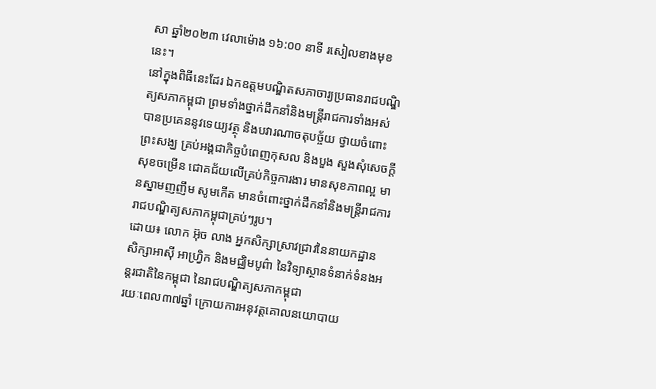សា ឆ្នាំ២០២៣ វេលាម៉ោង ១៦:០០ នាទី រសៀលខាងមុខនេះ។
នៅក្នុងពិធីនេះដែរ ឯកឧត្តមបណ្ឌិតសភាចារ្យប្រធានរាជបណ្ឌិត្យសភាកម្ពុជា ព្រមទាំងថ្នាក់ដឹកនាំនិងមន្ត្រីរាជការទាំងអស់ បានប្រគេននូវទេយ្យវត្ថុ និងបវារណាចតុបច្ច័យ ថ្វាយចំពោះព្រះសង្ឃ គ្រប់អង្គជាកិច្ចបំពេញកុសល និងបួង សួងសុំសេចក្តីសុខចម្រើន ជោគជ័យលើគ្រប់កិច្ចការងារ មានសុខភាពល្អ មានស្នាមញញឹម សូមកើត មានចំពោះថ្នាក់ដឹកនាំនិងមន្ត្រីរាជការរាជបណ្ឌិត្យសភាកម្ពុជាគ្រប់ៗរូប។
ដោយ៖ លោក អ៊ុច លាង អ្នកសិក្សាស្រាវជ្រាវនៃនាយកដ្ឋានសិក្សាអាស៊ី អាហ្វ្រិក និងមជ្ឈិមបូព៌ា នៃវិទ្យាស្ថានទំនាក់ទំនងអន្តរជាតិនៃកម្ពុជា នៃរាជបណ្ឌិត្យសភាកម្ពុជា
រយៈពេល៣៧ឆ្នាំ ក្រោយការអនុវត្តគោលនយោបាយ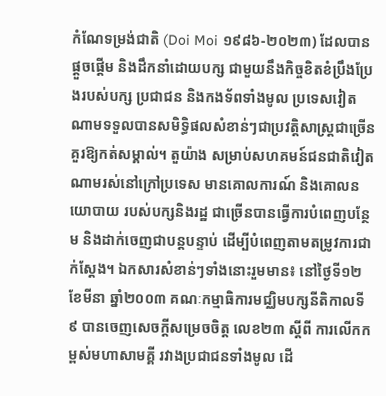កំណែទម្រង់ជាតិ (Doi Moi ១៩៨៦-២០២៣) ដែលបានផ្តួចផ្តើម និងដឹកនាំដោយបក្ស ជាមួយនឹងកិច្ចខិតខំប្រឹងប្រែងរបស់បក្ស ប្រជាជន និងកងទ័ពទាំងមូល ប្រទេសវៀតណាមទទួលបានសមិទ្ធិផលសំខាន់ៗជាប្រវត្តិសាស្ត្រជាច្រើនគួរឱ្យកត់សម្គាល់។ តួយ៉ាង សម្រាប់សហគមន៍ជនជាតិវៀតណាមរស់នៅក្រៅប្រទេស មានគោលការណ៍ និងគោលនយោបាយ របស់បក្សនិងរដ្ឋ ជាច្រើនបានធ្វើការបំពេញបន្ថែម និងដាក់ចេញជាបន្តបន្ទាប់ ដើម្បីបំពេញតាមតម្រូវការជាក់ស្តែង។ ឯកសារសំខាន់ៗទាំងនោះរួមមាន៖ នៅថ្ងៃទី១២ ខែមីនា ឆ្នាំ២០០៣ គណៈកម្មាធិការមជ្ឈិមបក្សនីតិកាលទី៩ បានចេញសេចក្តីសម្រេចចិត្ត លេខ២៣ ស្តីពី ការលើកកម្ពស់មហាសាមគ្គី រវាងប្រជាជនទាំងមូល ដើ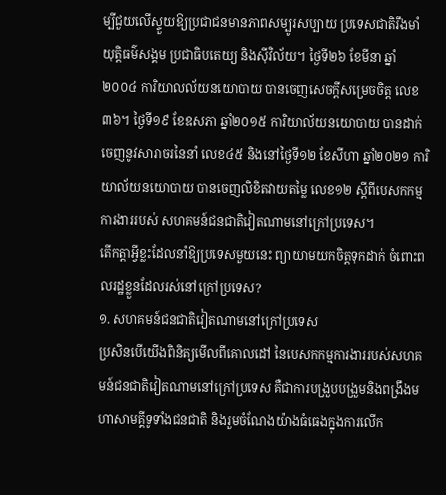ម្បីជួយលើស្ទួយឱ្យប្រជាជនមានភាពសម្បូរសប្បាយ ប្រទេសជាតិរឹងមាំ យុត្តិធម៌សង្គម ប្រជាធិបតេយ្យ និងស៊ីវិល័យ។ ថ្ងៃទី២៦ ខែមីនា ឆ្នាំ២០០៤ ការិយាលល័យនយោបាយ បានចេញសេចក្តីសម្រេចចិត្ត លេខ៣៦។ ថ្ងៃទី១៩ ខែឧសភា ឆ្នាំ២០១៥ ការិយាល័យនយោបាយ បានដាក់ចេញនូវសារាចរនៃនាំ លេខ៤៥ និងនៅថ្ងៃទី១២ ខែសីហា ឆ្នាំ២០២១ ការិយាល័យនយោបាយ បានចេញលិខិតវាយតម្លៃ លេខ១២ ស្តីពីបេសកកម្មការងាររបស់ សហគមន៍ជនជាតិវៀតណាមនៅក្រៅប្រទេស។
តើកត្តាអ្វីខ្លះដែលនាំឱ្យប្រទេសមួយនេះ ព្យាយាមយកចិត្តទុកដាក់ ចំពោះពលរដ្ឋខ្លួនដែលរស់នៅក្រៅប្រទេស?
១. សហគមន៍ជនជាតិវៀតណាមនៅក្រៅប្រទេស
ប្រសិនបើយើងពិនិត្យមើលពីគោលដៅ នៃបេសកកម្មការងាររបស់សហគមន៍ជនជាតិវៀតណាមនៅក្រៅប្រទេស គឺជាការបង្រួបបង្រួមនិងពង្រឹងមហាសាមគ្គីទូទាំងជនជាតិ និងរួមចំណែងយ៉ាងធំធេងក្នុងការលើក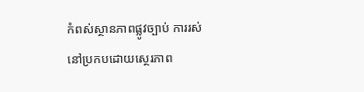កំពស់ស្ថានភាពផ្លូវច្បាប់ ការរស់នៅប្រកបដោយស្ថេរភាព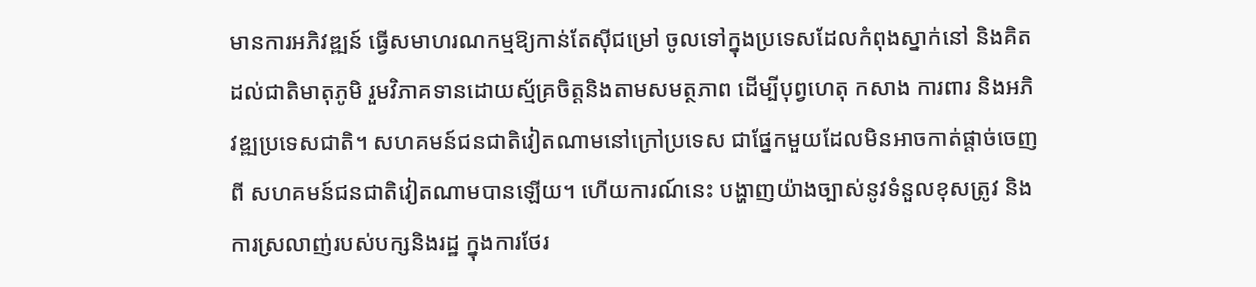មានការអភិវឌ្ឍន៍ ធ្វើសមាហរណកម្មឱ្យកាន់តែស៊ីជម្រៅ ចូលទៅក្នុងប្រទេសដែលកំពុងស្នាក់នៅ និងគិតដល់ជាតិមាតុភូមិ រួមវិភាគទានដោយស្ម័គ្រចិត្តនិងតាមសមត្ថភាព ដើម្បីបុព្វហេតុ កសាង ការពារ និងអភិវឌ្ឍប្រទេសជាតិ។ សហគមន៍ជនជាតិវៀតណាមនៅក្រៅប្រទេស ជាផ្នែកមួយដែលមិនអាចកាត់ផ្តាច់ចេញពី សហគមន៍ជនជាតិវៀតណាមបានឡើយ។ ហើយការណ៍នេះ បង្ហាញយ៉ាងច្បាស់នូវទំនួលខុសត្រូវ និងការស្រលាញ់របស់បក្សនិងរដ្ឋ ក្នុងការថែរ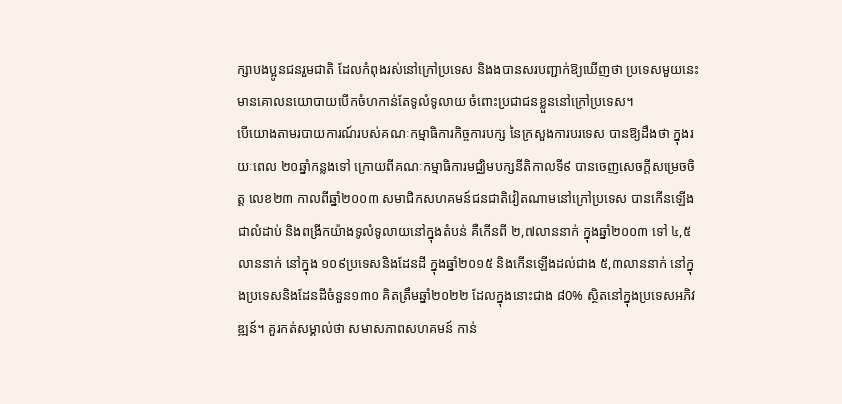ក្សាបងប្អូនជនរួមជាតិ ដែលកំពុងរស់នៅក្រៅប្រទេស និងងបានសរបញ្ជាក់ឱ្យឃើញថា ប្រទេសមួយនេះមានគោលនយោបាយបើកចំហកាន់តែទូលំទូលាយ ចំពោះប្រជាជនខ្លួននៅក្រៅប្រទេស។
បើយោងតាមរបាយការណ៍របស់គណៈកម្មាធិការកិច្ចការបក្ស នៃក្រសួងការបរទេស បានឱ្យដឹងថា ក្នុងរយៈពេល ២០ឆ្នាំកន្លងទៅ ក្រោយពីគណៈកម្មាធិការមជ្ឈិមបក្សនីតិកាលទី៩ បានចេញសេចក្តីសម្រេចចិត្ត លេខ២៣ កាលពីឆ្នាំ២០០៣ សមាជិកសហគមន៍ជនជាតិវៀតណាមនៅក្រៅប្រទេស បានកើនឡើងជាលំដាប់ និងពង្រីកយ៉ាងទូលំទូលាយនៅក្នុងតំបន់ គឺកើនពី ២,៧លាននាក់ ក្នុងឆ្នាំ២០០៣ ទៅ ៤,៥លាននាក់ នៅក្នុង ១០៩ប្រទេសនិងដែនដី ក្នុងឆ្នាំ២០១៥ និងកើនឡើងដល់ជាង ៥,៣លាននាក់ នៅក្នុងប្រទេសនិងដែនដីចំនួន១៣០ គិតត្រឹមឆ្នាំ២០២២ ដែលក្នុងនោះជាង ៨0% ស្ថិតនៅក្នុងប្រទេសអភិវឌ្ឍន៍។ គួរកត់សម្គាល់ថា សមាសភាពសហគមន៍ កាន់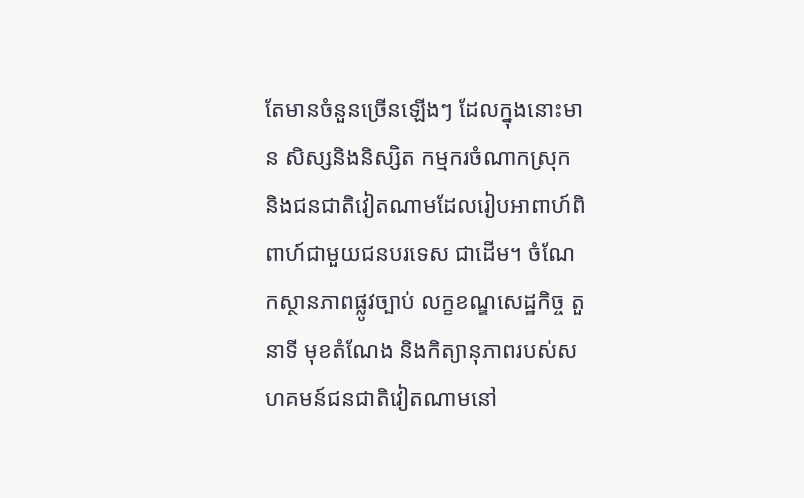តែមានចំនួនច្រើនឡើងៗ ដែលក្នុងនោះមាន សិស្សនិងនិស្សិត កម្មករចំណាកស្រុក និងជនជាតិវៀតណាមដែលរៀបអាពាហ៍ពិពាហ៍ជាមួយជនបរទេស ជាដើម។ ចំណែកស្ថានភាពផ្លូវច្បាប់ លក្ខខណ្ឌសេដ្ឋកិច្ច តួនាទី មុខតំណែង និងកិត្យានុភាពរបស់សហគមន៍ជនជាតិវៀតណាមនៅ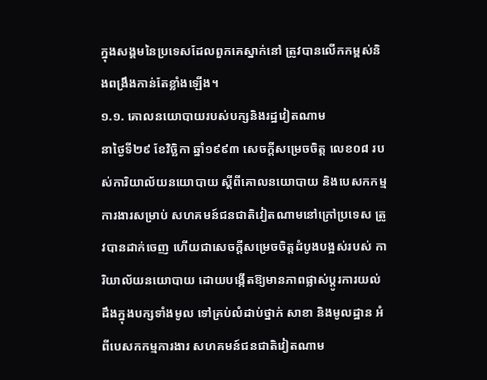ក្នុងសង្គមនៃប្រទេសដែលពួកគេស្នាក់នៅ ត្រូវបានលើកកម្ពស់និងពង្រឹងកាន់តែខ្លាំងឡើង។
១.១. គោលនយោបាយរបស់បក្សនិងរដ្ឋវៀតណាម
នាថ្ងៃទី២៩ ខែវិច្ឆិកា ឆ្នាំ១៩៩៣ សេចក្តីសម្រេចចិត្ត លេខ០៨ របស់ការិយាល័យនយោបាយ ស្តីពីគោលនយោបាយ និងបេសកកម្មការងារសម្រាប់ សហគមន៍ជនជាតិវៀតណាមនៅក្រៅប្រទេស ត្រូវបានដាក់ចេញ ហើយជាសេចក្តីសម្រេចចិត្តដំបូងបង្អស់របស់ ការិយាល័យនយោបាយ ដោយបង្កើតឱ្យមានភាពផ្លាស់ប្តូរការយល់ដឹងក្នុងបក្សទាំងមូល ទៅគ្រប់លំដាប់ថ្នាក់ សាខា និងមូលដ្ឋាន អំពីបេសកកម្មការងារ សហគមន៍ជនជាតិវៀតណាម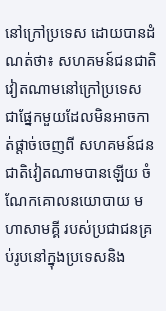នៅក្រៅប្រទេស ដោយបានដំណត់ថា៖ សហគមន៍ជនជាតិវៀតណាមនៅក្រៅប្រទេស ជាផ្នែកមួយដែលមិនអាចកាត់ផ្តាច់ចេញពី សហគមន៍ជនជាតិវៀតណាមបានឡើយ ចំណែកគោលនយោបាយ មហាសាមគ្គី របស់ប្រជាជនគ្រប់រូបនៅក្នុងប្រទេសនិង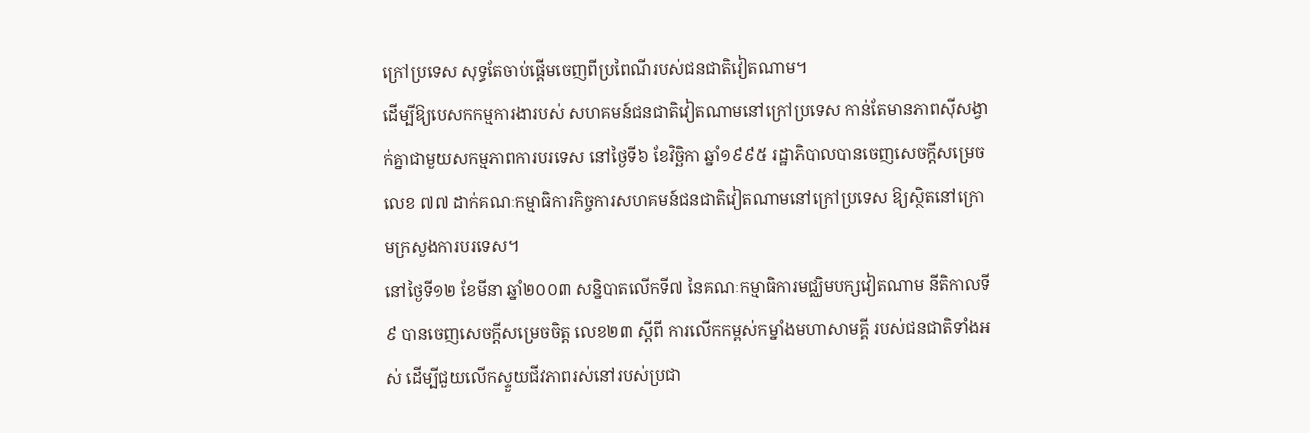ក្រៅប្រទេស សុទ្ធតែចាប់ផ្តើមចេញពីប្រពៃណីរបស់ជនជាតិវៀតណាម។
ដើម្បីឱ្យបេសកកម្មការងារបស់ សហគមន៍ជនជាតិវៀតណាមនៅក្រៅប្រទេស កាន់តែមានភាពស៊ីសង្វាក់គ្នាជាមួយសកម្មភាពការបរទេស នៅថ្ងៃទី៦ ខែវិច្ឆិកា ឆ្នាំ១៩៩៥ រដ្ឋាភិបាលបានចេញសេចក្តីសម្រេច លេខ ៧៧ ដាក់គណៈកម្មាធិការកិច្ចការសហគមន៍ជនជាតិវៀតណាមនៅក្រៅប្រទេស ឱ្យស្ថិតនៅក្រោមក្រសួងការបរទេស។
នៅថ្ងៃទី១២ ខែមីនា ឆ្នាំ២០០៣ សន្និបាតលើកទី៧ នៃគណៈកម្មាធិការមជ្ឈិមបក្សវៀតណាម នីតិកាលទី៩ បានចេញសេចក្តីសម្រេចចិត្ត លេខ២៣ ស្តីពី ការលើកកម្ពស់កម្នាំងមហាសាមគ្គី របស់ជនជាតិទាំងអស់ ដើម្បីជួយលើកស្ទួយជីវភាពរស់នៅរបស់ប្រជា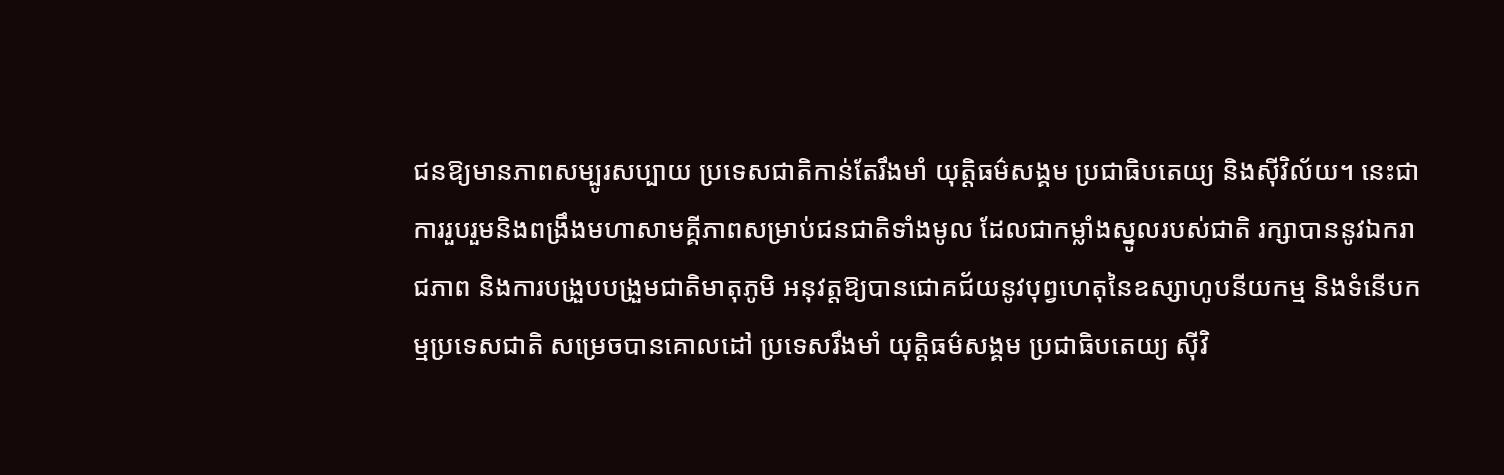ជនឱ្យមានភាពសម្បូរសប្បាយ ប្រទេសជាតិកាន់តែរឹងមាំ យុត្តិធម៌សង្គម ប្រជាធិបតេយ្យ និងស៊ីវិល័យ។ នេះជាការរួបរួមនិងពង្រឹងមហាសាមគ្គីភាពសម្រាប់ជនជាតិទាំងមូល ដែលជាកម្លាំងស្នូលរបស់ជាតិ រក្សាបាននូវឯករាជភាព និងការបង្រួបបង្រួមជាតិមាតុភូមិ អនុវត្តឱ្យបានជោគជ័យនូវបុព្វហេតុនៃឧស្សាហូបនីយកម្ម និងទំនើបកម្មប្រទេសជាតិ សម្រេចបានគោលដៅ ប្រទេសរឹងមាំ យុត្តិធម៌សង្គម ប្រជាធិបតេយ្យ ស៊ីវិ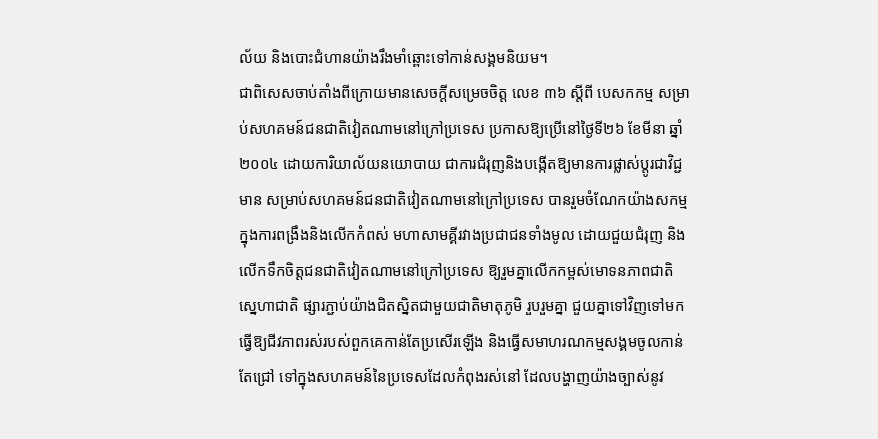ល័យ និងបោះជំហានយ៉ាងរឹងមាំឆ្ពោះទៅកាន់សង្គមនិយម។
ជាពិសេសចាប់តាំងពីក្រោយមានសេចក្តីសម្រេចចិត្ត លេខ ៣៦ ស្តីពី បេសកកម្ម សម្រាប់សហគមន៍ជនជាតិវៀតណាមនៅក្រៅប្រទេស ប្រកាសឱ្យប្រើនៅថ្ងៃទី២៦ ខែមីនា ឆ្នាំ២០០៤ ដោយការិយាល័យនយោបាយ ជាការជំរុញនិងបង្កើតឱ្យមានការផ្លាស់ប្តូរជាវិជ្ជមាន សម្រាប់សហគមន៍ជនជាតិវៀតណាមនៅក្រៅប្រទេស បានរួមចំណែកយ៉ាងសកម្មក្នុងការពង្រឹងនិងលើកកំពស់ មហាសាមគ្គីរវាងប្រជាជនទាំងមូល ដោយជួយជំរុញ និងលើកទឹកចិត្តជនជាតិវៀតណាមនៅក្រៅប្រទេស ឱ្យរួមគ្នាលើកកម្ពស់មោទនភាពជាតិ ស្នេហាជាតិ ផ្សារភ្ជាប់យ៉ាងជិតស្និតជាមួយជាតិមាតុភូមិ រួបរួមគ្នា ជួយគ្នាទៅវិញទៅមក ធ្វើឱ្យជីវភាពរស់របស់ពួកគេកាន់តែប្រសើរឡើង និងធ្វើសមាហរណកម្មសង្គមចូលកាន់តែជ្រៅ ទៅក្នុងសហគមន៍នៃប្រទេសដែលកំពុងរស់នៅ ដែលបង្ហាញយ៉ាងច្បាស់នូវ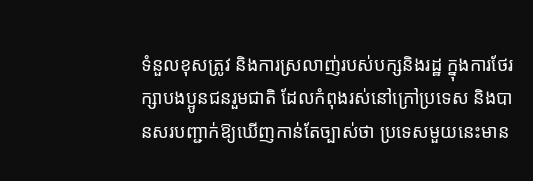ទំនួលខុសត្រូវ និងការស្រលាញ់របស់បក្សនិងរដ្ឋ ក្នុងការថែរក្សាបងប្អូនជនរួមជាតិ ដែលកំពុងរស់នៅក្រៅប្រទេស និងបានសរបញ្ជាក់ឱ្យឃើញកាន់តែច្បាស់ថា ប្រទេសមួយនេះមាន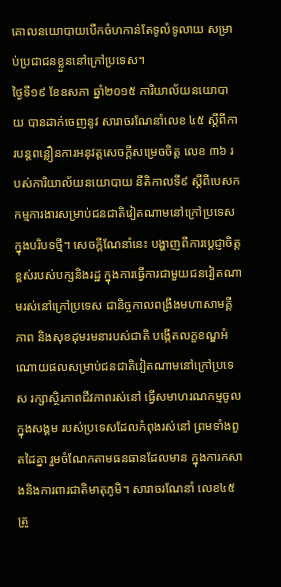គោលនយោបាយបើកចំហកាន់តែទូលំទូលាយ សម្រាប់ប្រជាជនខ្លួននៅក្រៅប្រទេស។
ថ្ងៃទី១៩ ខែឧសភា ឆ្នាំ២០១៥ ការិយាល័យនយោបាយ បានដាក់ចេញនូវ សារាចរណែនាំលេខ ៤៥ ស្តីពីការបន្តពន្លឿនការអនុវត្តសេចក្តីសម្រេចចិត្ត លេខ ៣៦ របស់ការិយាល័យនយោបាយ នីតិកាលទី៩ ស្តីពីបេសកកម្មការងារសម្រាប់ជនជាតិវៀតណាមនៅក្រៅប្រទេសក្នុងបរិបទថ្មី។ សេចក្តីណែនាំនេះ បង្ហាញពីការប្តេជ្ញាចិត្តខ្ពស់របស់បក្សនិងរដ្ឋ ក្នុងការធ្វើការជាមួយជនវៀតណាមរស់នៅក្រៅប្រទេស ជានិច្ចកាលពង្រឹងមហាសាមគ្គីភាព និងសុខដុមរមនារបស់ជាតិ បង្កើតលក្ខខណ្ឌអំណោយផលសម្រាប់ជនជាតិវៀតណាមនៅក្រៅប្រទេស រក្សាស្ថិរភាពជីវភាពរស់នៅ ធ្វើសមាហរណកម្មចូលក្នុងសង្គម របស់ប្រទេសដែលកំពុងរស់នៅ ព្រមទាំងពួតដៃគ្នា រួមចំណែកតាមធនធានដែលមាន ក្នុងការកសាងនិងការពារជាតិមាតុភូមិ។ សារាចរណែនាំ លេខ៤៥ ត្រូ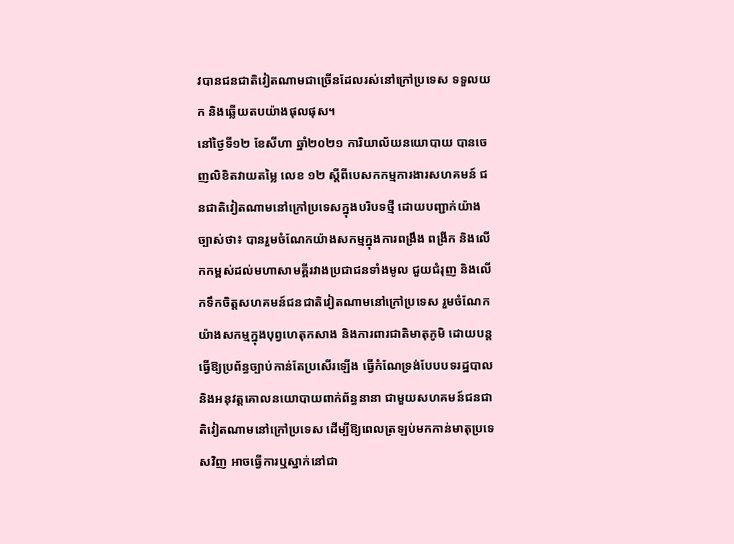វបានជនជាតិវៀតណាមជាច្រើនដែលរស់នៅក្រៅប្រទេស ទទួលយក និងឆ្លើយតបយ៉ាងផុលផុស។
នៅថ្ងៃទី១២ ខែសីហា ឆ្នាំ២០២១ ការិយាល័យនយោបាយ បានចេញលិខិតវាយតម្លៃ លេខ ១២ ស្តីពីបេសកកម្មការងារសហគមន៍ ជនជាតិវៀតណាមនៅក្រៅប្រទេសក្នុងបរិបទថ្មី ដោយបញ្ជាក់យ៉ាងច្បាស់ថា៖ បានរួមចំណែកយ៉ាងសកម្មក្នុងការពង្រឹង ពង្រីក និងលើកកម្ពស់ដល់មហាសាមគ្គីរវាងប្រជាជនទាំងមូល ជួយជំរុញ និងលើកទឹកចិត្តសហគមន៍ជនជាតិវៀតណាមនៅក្រៅប្រទេស រួមចំណែកយ៉ាងសកម្មក្នុងបុព្វហេតុកសាង និងការពារជាតិមាតុភូមិ ដោយបន្តធ្វើឱ្យប្រព័ន្ធច្បាប់កាន់តែប្រសើរឡើង ធ្វើកំណែទ្រង់បែបបទរដ្ឋបាល និងអនុវត្តគោលនយោបាយពាក់ព័ន្ធនានា ជាមួយសហគមន៍ជនជាតិវៀតណាមនៅក្រៅប្រទេស ដើម្បីឱ្យពេលត្រឡប់មកកាន់មាតុប្រទេសវិញ អាចធ្វើការឬស្នាក់នៅជា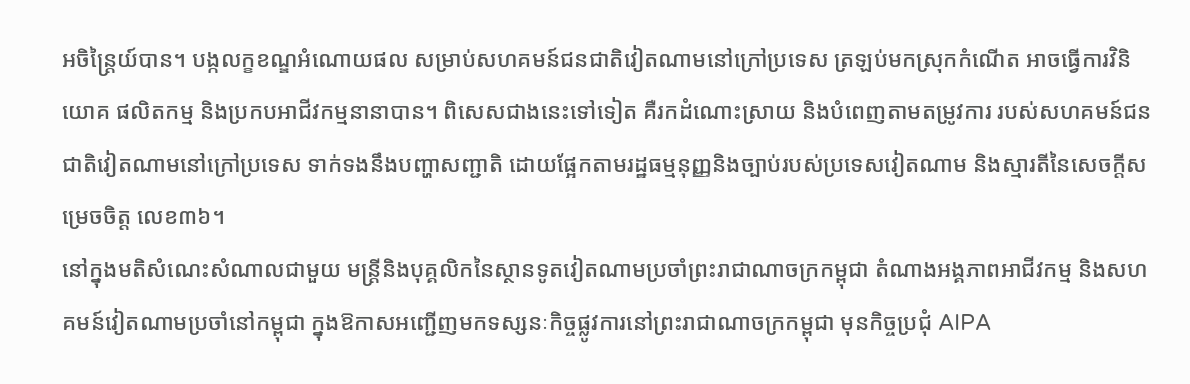អចិន្ត្រៃយ៍បាន។ បង្កលក្ខខណ្ឌអំណោយផល សម្រាប់សហគមន៍ជនជាតិវៀតណាមនៅក្រៅប្រទេស ត្រឡប់មកស្រុកកំណើត អាចធ្វើការវិនិយោគ ផលិតកម្ម និងប្រកបអាជីវកម្មនានាបាន។ ពិសេសជាងនេះទៅទៀត គឺរកដំណោះស្រាយ និងបំពេញតាមតម្រូវការ របស់សហគមន៍ជនជាតិវៀតណាមនៅក្រៅប្រទេស ទាក់ទងនឹងបញ្ហាសញ្ជាតិ ដោយផ្អែកតាមរដ្ឋធម្មនុញ្ញនិងច្បាប់របស់ប្រទេសវៀតណាម និងស្មារតីនៃសេចក្តីសម្រេចចិត្ត លេខ៣៦។
នៅក្នុងមតិសំណេះសំណាលជាមួយ មន្ត្រីនិងបុគ្គលិកនៃស្ថានទូតវៀតណាមប្រចាំព្រះរាជាណាចក្រកម្ពុជា តំណាងអង្គភាពអាជីវកម្ម និងសហគមន៍វៀតណាមប្រចាំនៅកម្ពុជា ក្នុងឱកាសអញ្ជើញមកទស្សនៈកិច្ចផ្លូវការនៅព្រះរាជាណាចក្រកម្ពុជា មុនកិច្ចប្រជុំ AIPA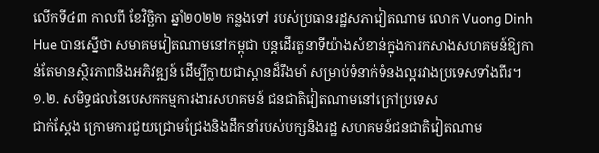លើកទី៤៣ កាលពី ខែវិច្ឆិកា ឆ្នាំ២០២២ កន្លងទៅ របស់ប្រធានរដ្ឋសភាវៀតណាម លោក Vuong Dinh Hue បានស្នើថា សមាគមវៀតណាមនៅកម្ពុជា បន្តដើរតួនាទីយ៉ាងសំខាន់ក្នុងការកសាងសហគមន៍ឱ្យកាន់តែមានស្ថិរភាពនិងអភិវឌ្ឍន៍ ដើម្បីក្លាយជាស្ពានដ៏រឹងមាំ សម្រាប់ទំនាក់ទំនងល្អរវាងប្រទេសទាំងពីរ។
១.២. សមិទ្ធផលនៃបេសកកម្មការងារសហគមន៍ ជនជាតិវៀតណាមនៅក្រៅប្រទេស
ជាក់ស្តែង ក្រោមការជួយជ្រោមជ្រែងនិងដឹកនាំរបស់បក្សនិងរដ្ឋ សហគមន៍ជនជាតិវៀតណាម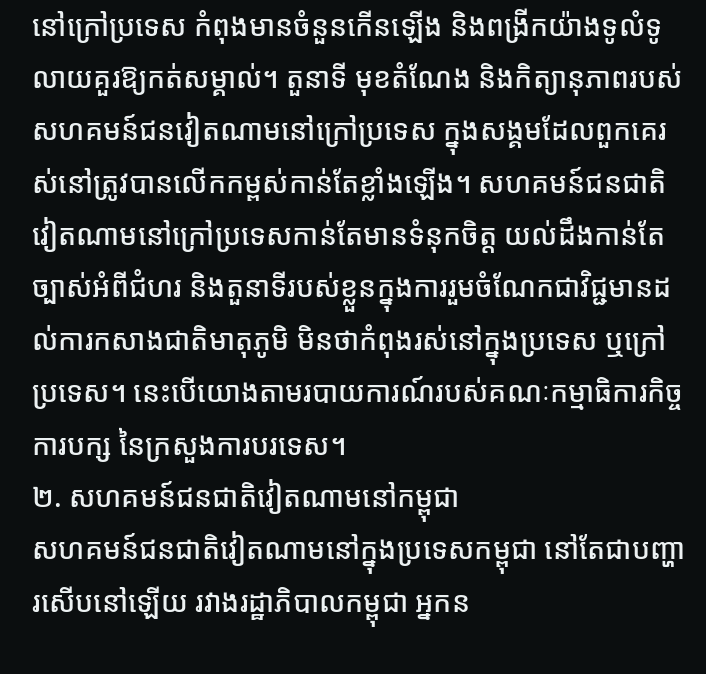នៅក្រៅប្រទេស កំពុងមានចំនួនកើនឡើង និងពង្រីកយ៉ាងទូលំទូលាយគួរឱ្យកត់សម្គាល់។ តួនាទី មុខតំណែង និងកិត្យានុភាពរបស់សហគមន៍ជនវៀតណាមនៅក្រៅប្រទេស ក្នុងសង្គមដែលពួកគេរស់នៅត្រូវបានលើកកម្ពស់កាន់តែខ្លាំងឡើង។ សហគមន៍ជនជាតិវៀតណាមនៅក្រៅប្រទេសកាន់តែមានទំនុកចិត្ត យល់ដឹងកាន់តែច្បាស់អំពីជំហរ និងតួនាទីរបស់ខ្លួនក្នុងការរួមចំណែកជាវិជ្ជមានដល់ការកសាងជាតិមាតុភូមិ មិនថាកំពុងរស់នៅក្នុងប្រទេស ឬក្រៅប្រទេស។ នេះបើយោងតាមរបាយការណ៍របស់គណៈកម្មាធិការកិច្ចការបក្ស នៃក្រសួងការបរទេស។
២. សហគមន៍ជនជាតិវៀតណាមនៅកម្ពុជា
សហគមន៍ជនជាតិវៀតណាមនៅក្នុងប្រទេសកម្ពុជា នៅតែជាបញ្ហារសើបនៅឡើយ រវាងរដ្ឋាភិបាលកម្ពុជា អ្នកន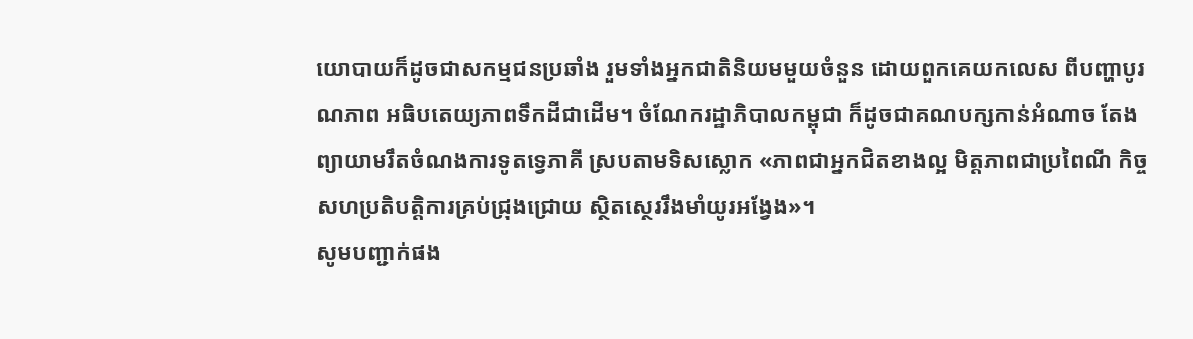យោបាយក៏ដូចជាសកម្មជនប្រឆាំង រួមទាំងអ្នកជាតិនិយមមួយចំនួន ដោយពួកគេយកលេស ពីបញ្ហាបូរណភាព អធិបតេយ្យភាពទឹកដីជាដើម។ ចំណែករដ្ឋាភិបាលកម្ពុជា ក៏ដូចជាគណបក្សកាន់អំណាច តែងព្យាយាមរឹតចំណងការទូតទ្វេភាគី ស្របតាមទិសស្លោក «ភាពជាអ្នកជិតខាងល្អ មិត្តភាពជាប្រពៃណី កិច្ចសហប្រតិបត្តិការគ្រប់ជ្រុងជ្រោយ ស្ថិតស្ថេររឹងមាំយូរអង្វែង»។
សូមបញ្ជាក់ផង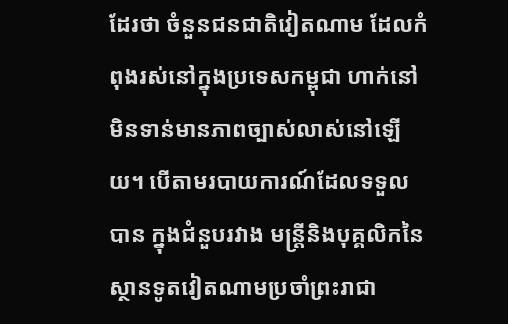ដែរថា ចំនួនជនជាតិវៀតណាម ដែលកំពុងរស់នៅក្នុងប្រទេសកម្ពុជា ហាក់នៅមិនទាន់មានភាពច្បាស់លាស់នៅឡើយ។ បើតាមរបាយការណ៍ដែលទទួលបាន ក្នុងជំនួបរវាង មន្ត្រីនិងបុគ្គលិកនៃស្ថានទូតវៀតណាមប្រចាំព្រះរាជា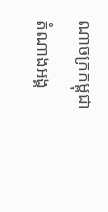ណាចក្រកម្ពុជា តំណាងអង្គ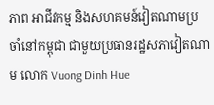ភាព អាជីវកម្ម និងសហគមន៍វៀតណាមប្រចាំនៅកម្ពុជា ជាមួយប្រធានរដ្ឋសភាវៀតណាម លោក Vuong Dinh Hue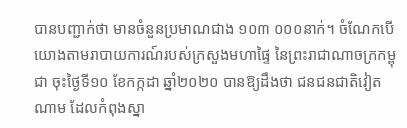បានបញ្ជាក់ថា មានចំនួនប្រមាណជាង ១០៣ ០០០នាក់។ ចំណែកបើយោងតាមរាបាយការណ៍របស់ក្រសួងមហាផ្ទៃ នៃព្រះរាជាណាចក្រកម្ពុជា ចុះថ្ងៃទី១០ ខែកក្កដា ឆ្នាំ២០២០ បានឱ្យដឹងថា ជនជនជាតិវៀតណាម ដែលកំពុងស្នា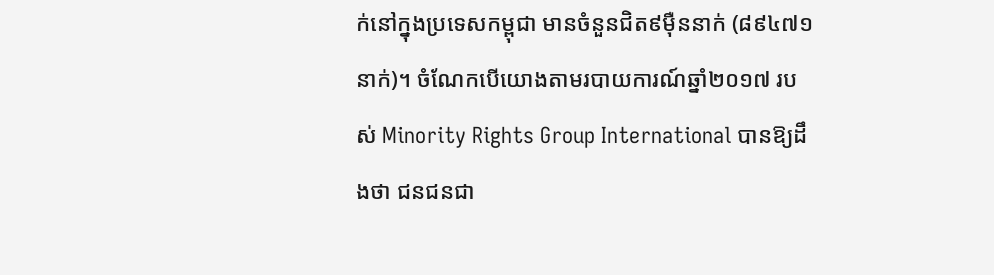ក់នៅក្នុងប្រទេសកម្ពុជា មានចំនួនជិត៩ម៉ឺននាក់ (៨៩៤៧១នាក់)។ ចំណែកបើយោងតាមរបាយការណ៍ឆ្នាំ២០១៧ របស់ Minority Rights Group International បានឱ្យដឹងថា ជនជនជា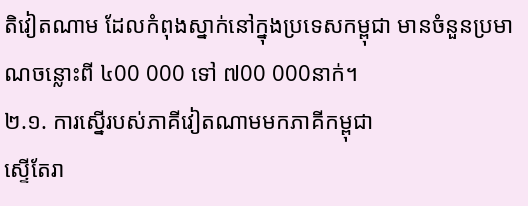តិវៀតណាម ដែលកំពុងស្នាក់នៅក្នុងប្រទេសកម្ពុជា មានចំនួនប្រមាណចន្លោះពី ៤00 000 ទៅ ៧00 000នាក់។
២.១. ការស្នើរបស់ភាគីវៀតណាមមកភាគីកម្ពុជា
ស្ទើតែរា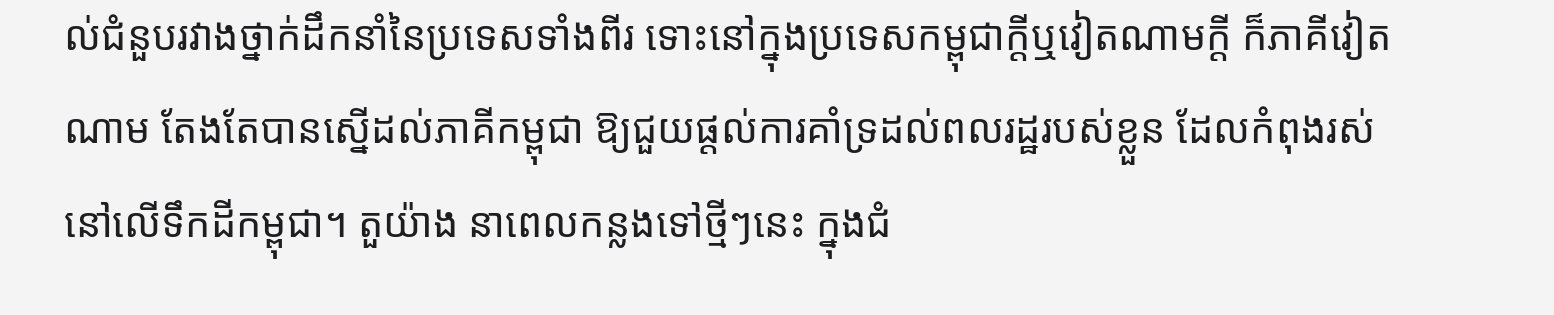ល់ជំនួបរវាងថ្នាក់ដឹកនាំនៃប្រទេសទាំងពីរ ទោះនៅក្នុងប្រទេសកម្ពុជាក្តីឬវៀតណាមក្តី ក៏ភាគីវៀតណាម តែងតែបានស្នើដល់ភាគីកម្ពុជា ឱ្យជួយផ្តល់ការគាំទ្រដល់ពលរដ្ឋរបស់ខ្លួន ដែលកំពុងរស់នៅលើទឹកដីកម្ពុជា។ តួយ៉ាង នាពេលកន្លងទៅថ្មីៗនេះ ក្នុងជំ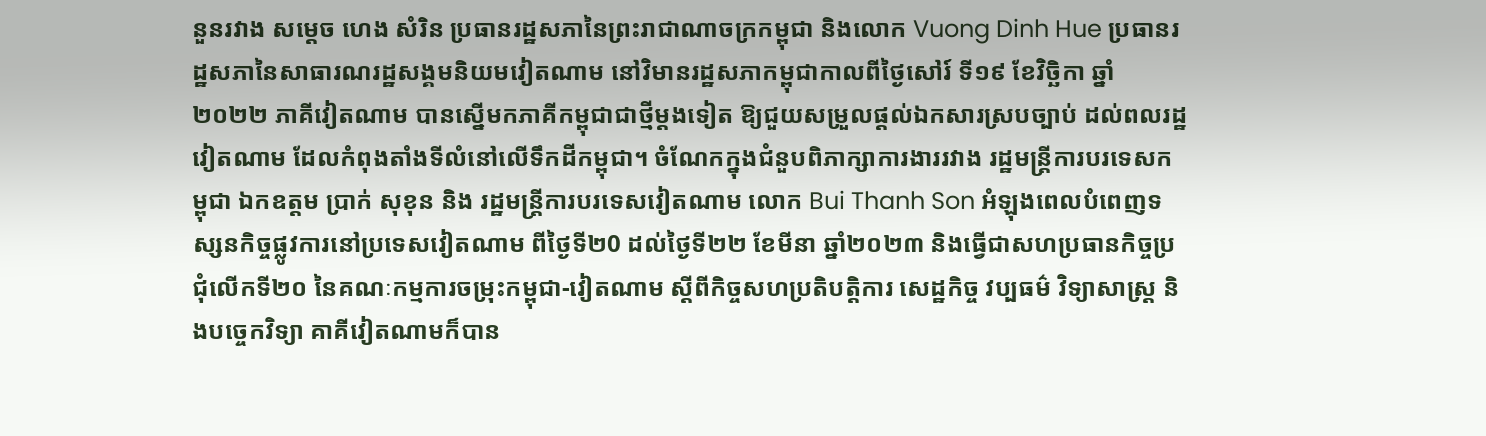នួនរវាង សម្តេច ហេង សំរិន ប្រធានរដ្ឋសភានៃព្រះរាជាណាចក្រកម្ពុជា និងលោក Vuong Dinh Hue ប្រធានរដ្ឋសភានៃសាធារណរដ្ឋសង្គមនិយមវៀតណាម នៅវិមានរដ្ឋសភាកម្ពុជាកាលពីថ្ងៃសៅរ៍ ទី១៩ ខែវិច្ឆិកា ឆ្នាំ២០២២ ភាគីវៀតណាម បានស្នើមកភាគីកម្ពុជាជាថ្មីម្តងទៀត ឱ្យជួយសម្រួលផ្តល់ឯកសារស្របច្បាប់ ដល់ពលរដ្ឋវៀតណាម ដែលកំពុងតាំងទីលំនៅលើទឹកដីកម្ពុជា។ ចំណែកក្នុងជំនួបពិភាក្សាការងាររវាង រដ្ឋមន្ត្រីការបរទេសកម្ពុជា ឯកឧត្តម ប្រាក់ សុខុន និង រដ្ឋមន្ត្រីការបរទេសវៀតណាម លោក Bui Thanh Son អំឡុងពេលបំពេញទស្សនកិច្ចផ្លូវការនៅប្រទេសវៀតណាម ពីថ្ងៃទី២0 ដល់ថ្ងៃទី២២ ខែមីនា ឆ្នាំ២០២៣ និងធ្វើជាសហប្រធានកិច្ចប្រជុំលើកទី២០ នៃគណៈកម្មការចម្រុះកម្ពុជា-វៀតណាម ស្តីពីកិច្ចសហប្រតិបត្តិការ សេដ្ឋកិច្ច វប្បធម៌ វិទ្យាសាស្ត្រ និងបច្ចេកវិទ្យា គាគីវៀតណាមក៏បាន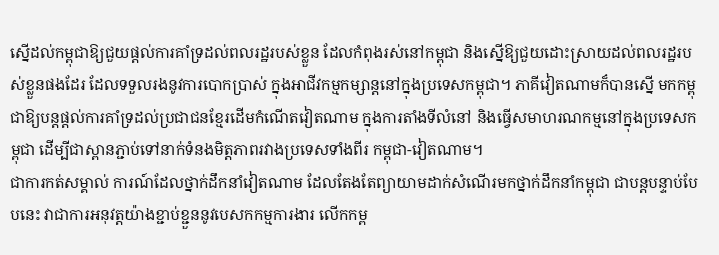ស្នើដល់កម្ពុជាឱ្យជួយផ្តល់ការគាំទ្រដល់ពលរដ្ឋរបស់ខ្លួន ដែលកំពុងរស់នៅកម្ពុជា និងស្នើឱ្យជួយដោះស្រាយដល់ពលរដ្ឋរបស់ខ្លួនផងដែរ ដែលទទួលរងនូវការបោកប្រាស់ ក្នុងអាជីវកម្មកម្សាន្តនៅក្នុងប្រទេសកម្ពុជា។ ភាគីវៀតណាមក៏បានស្នើ មកកម្ពុជាឱ្យបន្តផ្តល់ការគាំទ្រដល់ប្រជាជនខ្មែរដើមកំណើតវៀតណាម ក្នុងការតាំងទីលំនៅ និងធ្វើសមាហរណកម្មនៅក្នុងប្រទេសកម្ពុជា ដើម្បីជាស្ពានភ្ជាប់ទៅនាក់ទំនងមិត្តភាពរវាងប្រទេសទាំងពីរ កម្ពុជា-វៀតណាម។
ជាការកត់សម្គាល់ ការណ៍ដែលថ្នាក់ដឹកនាំវៀតណាម ដែលតែងតែព្យាយាមដាក់សំណើរមកថ្នាក់ដឹកនាំកម្ពុជា ជាបន្តបន្ទាប់បែបនេះ វាជាការអនុវត្តយ៉ាងខ្ជាប់ខ្ជួននូវបេសកកម្មការងារ លើកកម្ព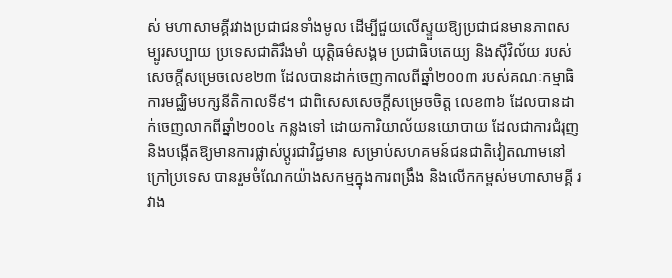ស់ មហាសាមគ្គីរវាងប្រជាជនទាំងមូល ដើម្បីជួយលើស្ទួយឱ្យប្រជាជនមានភាពសម្បូរសប្បាយ ប្រទេសជាតិរឹងមាំ យុត្តិធម៌សង្គម ប្រជាធិបតេយ្យ និងស៊ីវិល័យ របស់សេចក្តីសម្រេចលេខ២៣ ដែលបានដាក់ចេញកាលពីឆ្នាំ២០០៣ របស់គណៈកម្មាធិការមជ្ឈិមបក្សនីតិកាលទី៩។ ជាពិសេសសេចក្តីសម្រេចចិត្ត លេខ៣៦ ដែលបានដាក់ចេញលាកពីឆ្នាំ២០០៤ កន្លងទៅ ដោយការិយាល័យនយោបាយ ដែលជាការជំរុញ និងបង្កើតឱ្យមានការផ្លាស់ប្តូរជាវិជ្ជមាន សម្រាប់សហគមន៍ជនជាតិវៀតណាមនៅក្រៅប្រទេស បានរួមចំណែកយ៉ាងសកម្មក្នុងការពង្រឹង និងលើកកម្ពស់មហាសាមគ្គី រវាង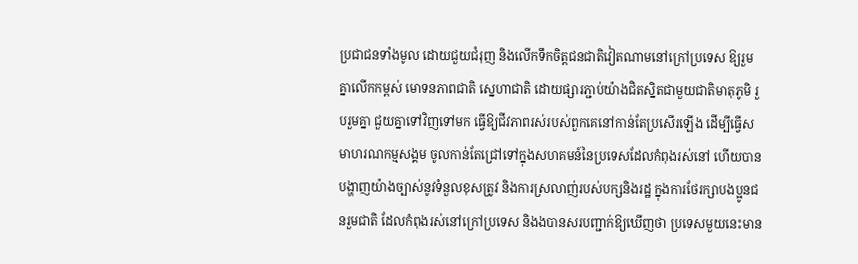ប្រជាជនទាំងមូល ដោយជួយជំរុញ និងលើកទឹកចិត្តជនជាតិវៀតណាមនៅក្រៅប្រទេស ឱ្យរួមគ្នាលើកកម្ពស់ មោទនភាពជាតិ ស្នេហាជាតិ ដោយផ្សារភ្ជាប់យ៉ាងជិតស្និតជាមួយជាតិមាតុភូមិ រួបរួមគ្នា ជួយគ្នាទៅវិញទៅមក ធ្វើឱ្យជីវភាពរស់របស់ពួកគេនៅកាន់តែប្រសើរឡើង ដើម្បីធ្វើសមាហរណកម្មសង្គម ចូលកាន់តែជ្រៅទៅក្នុងសហគមន៍នៃប្រទេសដែលកំពុងរស់នៅ ហើយបានបង្ហាញយ៉ាងច្បាស់នូវទំនួលខុសត្រូវ និងការស្រលាញ់របស់បក្សនិងរដ្ឋ ក្នុងការថែរក្សាបងប្អូនជនរួមជាតិ ដែលកំពុងរស់នៅក្រៅប្រទេស និងងបានសរបញ្ជាក់ឱ្យឃើញថា ប្រទេសមួយនេះមាន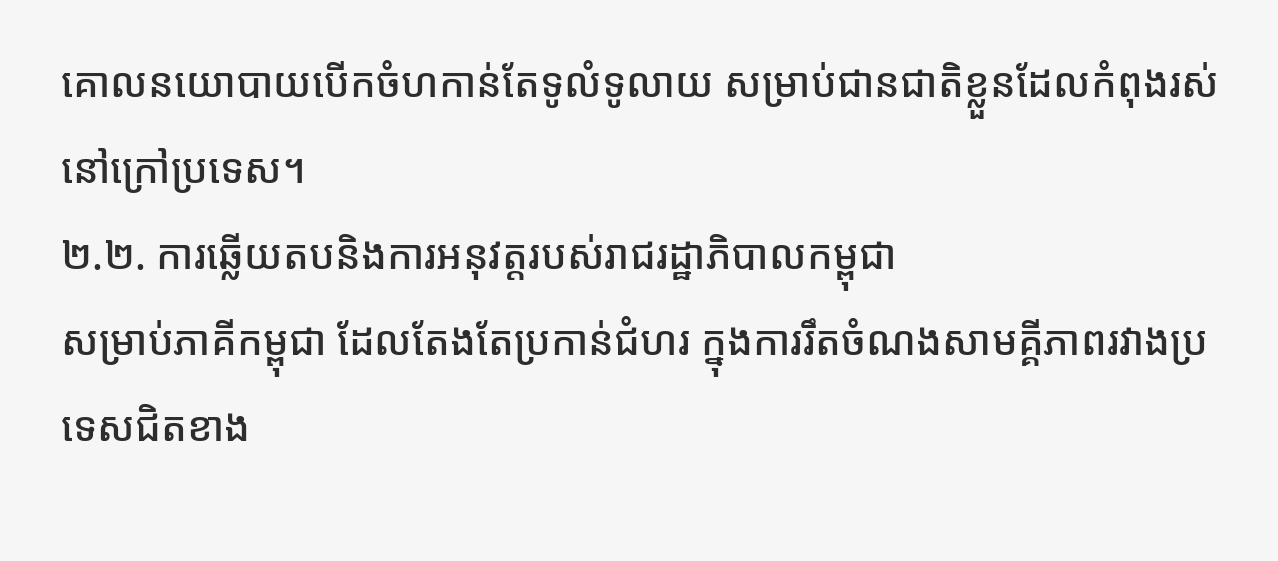គោលនយោបាយបើកចំហកាន់តែទូលំទូលាយ សម្រាប់ជានជាតិខ្លួនដែលកំពុងរស់នៅក្រៅប្រទេស។
២.២. ការឆ្លើយតបនិងការអនុវត្តរបស់រាជរដ្ឋាភិបាលកម្ពុជា
សម្រាប់ភាគីកម្ពុជា ដែលតែងតែប្រកាន់ជំហរ ក្នុងការរឹតចំណងសាមគ្គីភាពរវាងប្រទេសជិតខាង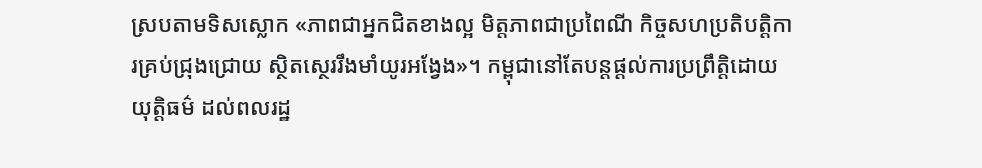ស្របតាមទិសស្លោក «ភាពជាអ្នកជិតខាងល្អ មិត្តភាពជាប្រពៃណី កិច្ចសហប្រតិបត្តិការគ្រប់ជ្រុងជ្រោយ ស្ថិតស្ថេររឹងមាំយូរអង្វែង»។ កម្ពុជានៅតែបន្តផ្តល់ការប្រព្រឹត្តិដោយយុត្តិធម៌ ដល់ពលរដ្ឋ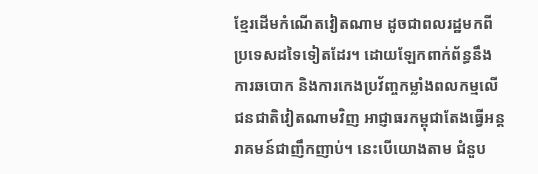ខ្មែរដើមកំណើតវៀតណាម ដូចជាពលរដ្ឋមកពីប្រទេសដទៃទៀតដែរ។ ដោយឡែកពាក់ព័ន្ធនឹងការឆបោក និងការកេងប្រវ័ញ្ចកម្លាំងពលកម្មលើជនជាតិវៀតណាមវិញ អាជ្ញាធរកម្ពុជាតែងធ្វើអន្តរាគមន៍ជាញឹកញាប់។ នេះបើយោងតាម ជំនួប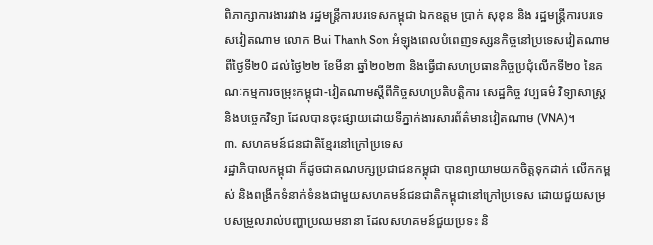ពិភាក្សាការងាររវាង រដ្ឋមន្ត្រីការបរទេសកម្ពុជា ឯកឧត្តម ប្រាក់ សុខុន និង រដ្ឋមន្ត្រីការបរទេសវៀតណាម លោក Bui Thanh Son អំឡុងពេលបំពេញទស្សនកិច្ចនៅប្រទេសវៀតណាម ពីថ្ងៃទី២0 ដល់ថ្ងៃ២២ ខែមីនា ឆ្នាំ២០២៣ និងធ្វើជាសហប្រធានកិច្ចប្រជុំលើកទី២០ នៃគណៈកម្មការចម្រុះកម្ពុជា-វៀតណាមស្តីពីកិច្ចសហប្រតិបត្តិការ សេដ្ឋកិច្ច វប្បធម៌ វិទ្យាសាស្ត្រ និងបច្ចេកវិទ្យា ដែលបានចុះផ្សាយដោយទីភ្នាក់ងារសារព័ត៌មានវៀតណាម (VNA)។
៣. សហគមន៍ជនជាតិខ្មែរនៅក្រៅប្រទេស
រដ្ឋាភិបាលកម្ពុជា ក៏ដូចជាគណបក្សប្រជាជនកម្ពុជា បានព្យាយាមយកចិត្តទុកដាក់ លើកកម្ពស់ និងពង្រីកទំនាក់ទំនងជាមួយសហគមន៍ជនជាតិកម្ពុជានៅក្រៅប្រទេស ដោយជួយសម្របសម្រួលរាល់បញ្ហាប្រឈមនានា ដែលសហគមន៍ជួយប្រទះ និ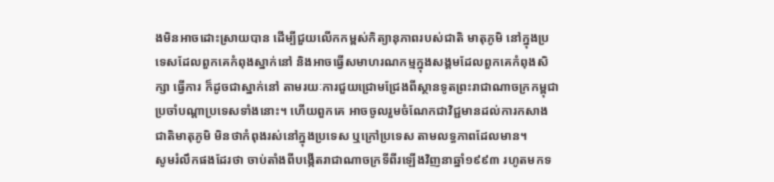ងមិនអាចដោះស្រាយបាន ដើម្បីជួយលើកកម្ពស់កិត្យានុភាពរបស់ជាតិ មាតុភូមិ នៅក្នុងប្រទេសដែលពួកគេកំពុងស្នាក់នៅ និងអាចធ្វើសមាហរណកម្មក្នុងសង្គមដែលពួកគេកំពុងសិក្សា ធ្វើការ ក៏ដូចជាស្នាក់នៅ តាមរយៈការជួយជ្រោមជ្រែងពីស្ថានទូតព្រះរាជាណាចក្រកម្ពុជា ប្រចាំបណ្ដាប្រទេសទាំងនោះ។ ហើយពួកគេ អាចចូលរួមចំណែកជាវិជ្ជមានដល់ការកសាងជាតិមាតុភូមិ មិនថាកំពុងរស់នៅក្នុងប្រទេស ឬក្រៅប្រទេស តាមលទ្ធភាពដែលមាន។
សូមរំលឹកផងដែរថា ចាប់តាំងពីបង្កើតរាជាណាចក្រទីពីរឡើងវិញនាឆ្នាំ១៩៩៣ រហូតមកទ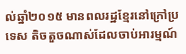ល់ឆ្នាំ២០១៥ មានពលរដ្ឋខ្មែរនៅក្រៅប្រទេស តិចតួចណាស់ដែលចាប់អារម្មណ៍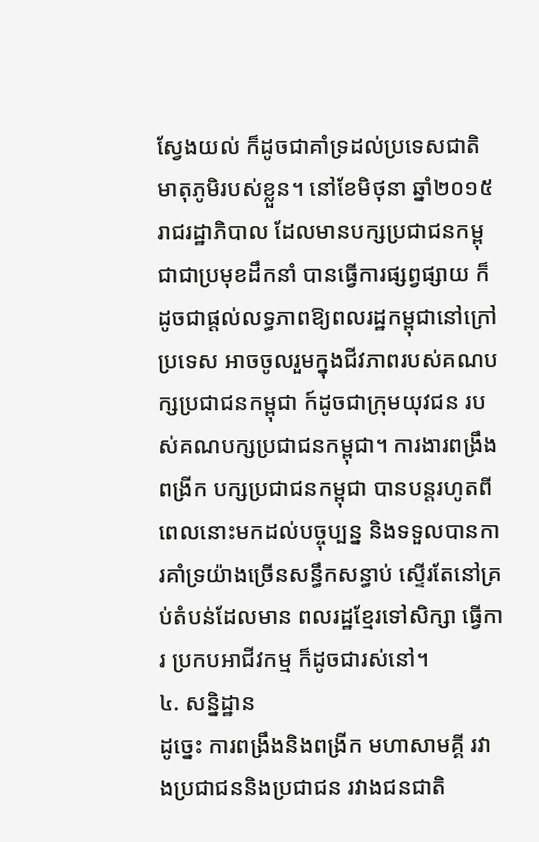ស្វែងយល់ ក៏ដូចជាគាំទ្រដល់ប្រទេសជាតិ មាតុភូមិរបស់ខ្លួន។ នៅខែមិថុនា ឆ្នាំ២០១៥ រាជរដ្ឋាភិបាល ដែលមានបក្សប្រជាជនកម្ពុជាជាប្រមុខដឹកនាំ បានធ្វើការផ្សព្វផ្សាយ ក៏ដូចជាផ្តល់លទ្ធភាពឱ្យពលរដ្ឋកម្ពុជានៅក្រៅប្រទេស អាចចូលរួមក្នុងជីវភាពរបស់គណបក្សប្រជាជនកម្ពុជា ក៍ដូចជាក្រុមយុវជន របស់គណបក្សប្រជាជនកម្ពុជា។ ការងារពង្រឹងពង្រីក បក្សប្រជាជនកម្ពុជា បានបន្តរហូតពីពេលនោះមកដល់បច្ចុប្បន្ន និងទទួលបានការគាំទ្រយ៉ាងច្រើនសន្ធឹកសន្ធាប់ ស្ទើរតែនៅគ្រប់តំបន់ដែលមាន ពលរដ្ឋខ្មែរទៅសិក្សា ធ្វើការ ប្រកបអាជីវកម្ម ក៏ដូចជារស់នៅ។
៤. សន្និដ្ឋាន
ដូច្នេះ ការពង្រឹងនិងពង្រីក មហាសាមគ្គី រវាងប្រជាជននិងប្រជាជន រវាងជនជាតិ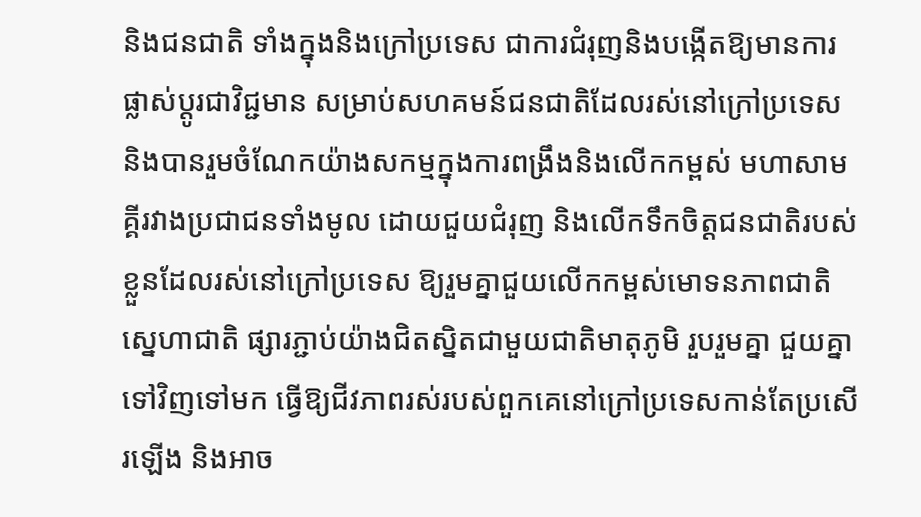និងជនជាតិ ទាំងក្នុងនិងក្រៅប្រទេស ជាការជំរុញនិងបង្កើតឱ្យមានការផ្លាស់ប្តូរជាវិជ្ជមាន សម្រាប់សហគមន៍ជនជាតិដែលរស់នៅក្រៅប្រទេស និងបានរួមចំណែកយ៉ាងសកម្មក្នុងការពង្រឹងនិងលើកកម្ពស់ មហាសាមគ្គីរវាងប្រជាជនទាំងមូល ដោយជួយជំរុញ និងលើកទឹកចិត្តជនជាតិរបស់ខ្លួនដែលរស់នៅក្រៅប្រទេស ឱ្យរួមគ្នាជួយលើកកម្ពស់មោទនភាពជាតិ ស្នេហាជាតិ ផ្សារភ្ជាប់យ៉ាងជិតស្និតជាមួយជាតិមាតុភូមិ រួបរួមគ្នា ជួយគ្នាទៅវិញទៅមក ធ្វើឱ្យជីវភាពរស់របស់ពួកគេនៅក្រៅប្រទេសកាន់តែប្រសើរឡើង និងអាច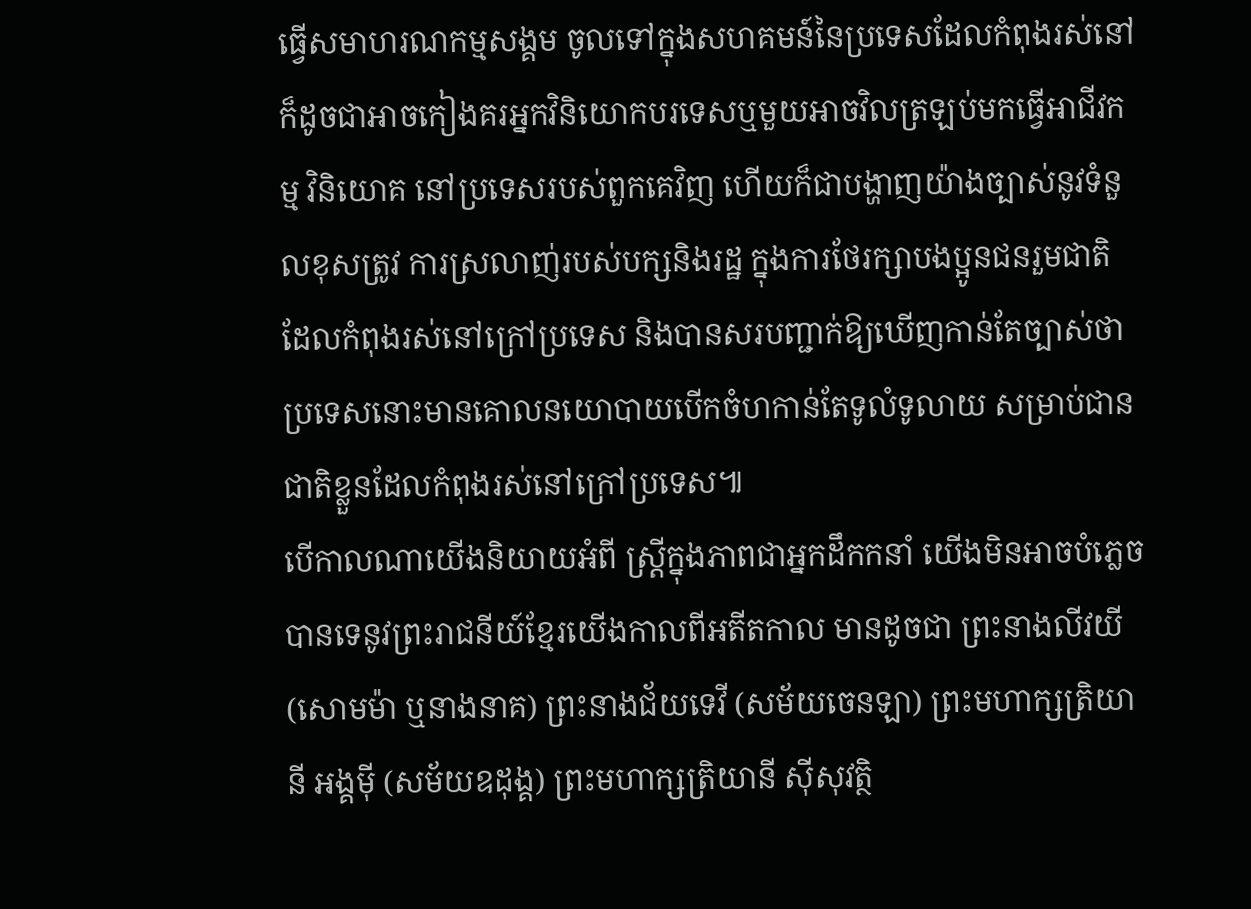ធ្វើសមាហរណកម្មសង្គម ចូលទៅក្នុងសហគមន៍នៃប្រទេសដែលកំពុងរស់នៅ ក៏ដូចជាអាចកៀងគរអ្នកវិនិយោកបរទេសឬមួយអាចវិលត្រឡប់មកធ្វើអាជីវកម្ម វិនិយោគ នៅប្រទេសរបស់ពួកគេវិញ ហើយក៏ជាបង្ហាញយ៉ាងច្បាស់នូវទំនួលខុសត្រូវ ការស្រលាញ់របស់បក្សនិងរដ្ឋ ក្នុងការថែរក្សាបងប្អូនជនរួមជាតិ ដែលកំពុងរស់នៅក្រៅប្រទេស និងបានសរបញ្ជាក់ឱ្យឃើញកាន់តែច្បាស់ថា ប្រទេសនោះមានគោលនយោបាយបើកចំហកាន់តែទូលំទូលាយ សម្រាប់ជានជាតិខ្លួនដែលកំពុងរស់នៅក្រៅប្រទេស៕
បើកាលណាយើងនិយាយអំពី ស្រ្តីក្នុងភាពជាអ្នកដឹកកនាំ យើងមិនអាចបំភ្លេចបានទេនូវព្រះរាជនីយ៍ខ្មែរយើងកាលពីអតីតកាល មានដូចជា ព្រះនាងលីវយី (សោមម៉ា ឬនាងនាគ) ព្រះនាងជ័យទេវី (សម័យចេនឡា) ព្រះមហាក្សត្រិយានី អង្គម៉ី (សម័យឧដុង្គ) ព្រះមហាក្សត្រិយានី ស៊ីសុវត្ថិ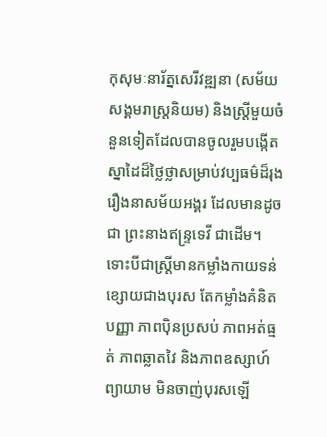កុសុមៈនារ័ត្នសេរីវឌ្ឍនា (សម័យសង្គមរាស្រ្តនិយម) និងស្រ្តីមួយចំនួនទៀតដែលបានចូលរួមបង្កើតស្នាដៃដ៏ថ្លៃថ្លាសម្រាប់វប្បធម៌ដ៏រុងរឿងនាសម័យអង្គរ ដែលមានដូចជា ព្រះនាងឥន្រ្ទទេវី ជាដើម។
ទោះបីជាស្រ្តីមានកម្លាំងកាយទន់ខ្សោយជាងបុរស តែកម្លាំងគំនិតបញ្ញា ភាពប៉ិនប្រសប់ ភាពអត់ធ្មត់ ភាពឆ្លាតវៃ និងភាពឧស្សាហ៍ព្យាយាម មិនចាញ់បុរសឡើ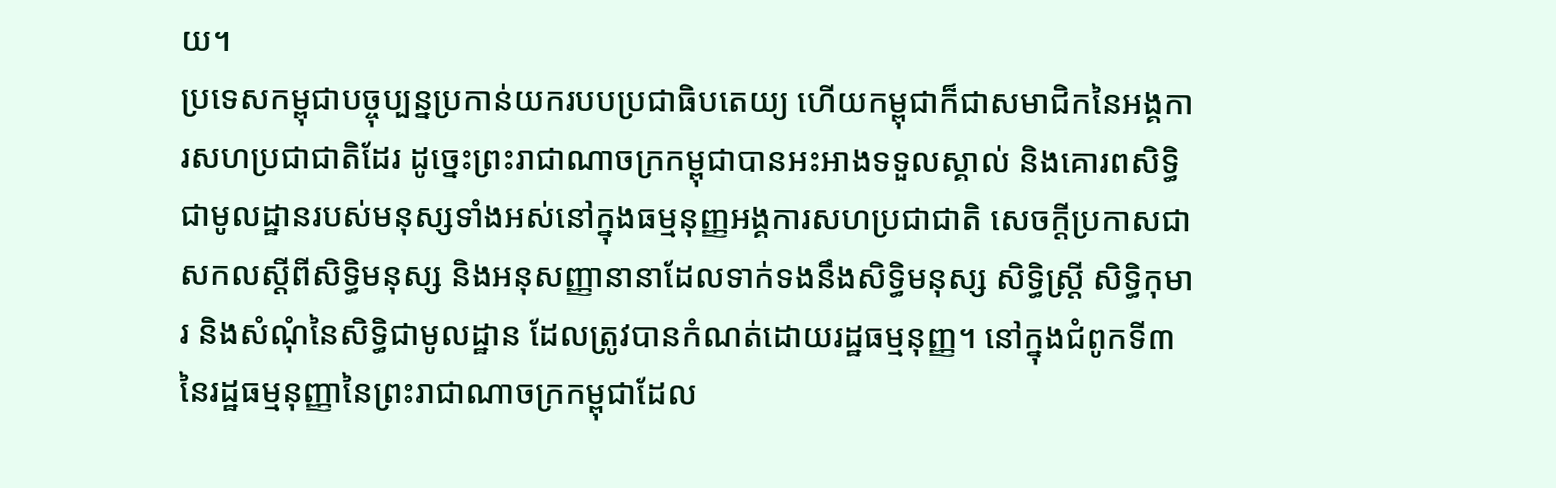យ។
ប្រទេសកម្ពុជាបច្ចុប្បន្នប្រកាន់យករបបប្រជាធិបតេយ្យ ហើយកម្ពុជាក៏ជាសមាជិកនៃអង្គការសហប្រជាជាតិដែរ ដូច្នេះព្រះរាជាណាចក្រកម្ពុជាបានអះអាងទទួលស្គាល់ និងគោរពសិទិ្ធជាមូលដ្ឋានរបស់មនុស្សទាំងអស់នៅក្នុងធម្មនុញ្ញអង្គការសហប្រជាជាតិ សេចក្តីប្រកាសជាសកលស្តីពីសិទ្ធិមនុស្ស និងអនុសញ្ញានានាដែលទាក់ទងនឹងសិទ្ធិមនុស្ស សិទ្ធិស្ត្រី សិទ្ធិកុមារ និងសំណុំនៃសិទ្ធិជាមូលដ្ឋាន ដែលត្រូវបានកំណត់ដោយរដ្ឋធម្មនុញ្ញ។ នៅក្នុងជំពូកទី៣ នៃរដ្ឋធម្មនុញ្ញានៃព្រះរាជាណាចក្រកម្ពុជាដែល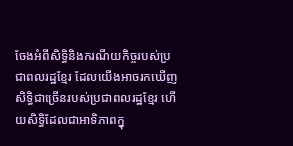ចែងអំពីសិទ្ធិនិងករណីយកិច្ចរបស់ប្រជាពលរដ្ឋខ្មែរ ដែលយើងអាចរកឃើញសិទ្ធិជាច្រើនរបស់ប្រជាពលរដ្ឋខ្មែរ ហើយសិទ្ធិដែលជាអាទិភាពក្នុ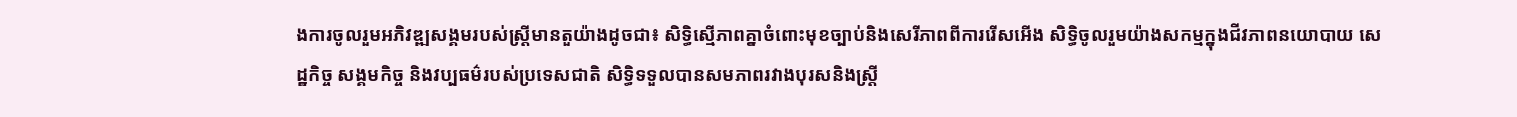ងការចូលរួមអភិវឌ្ឍសង្គមរបស់ស្រ្តីមានតួយ៉ាងដូចជា៖ សិទ្ធិស្មើភាពគ្នាចំពោះមុខច្បាប់និងសេរីភាពពីការរើសអើង សិទ្ធិចូលរួមយ៉ាងសកម្មក្នុងជីវភាពនយោបាយ សេដ្ឋកិច្ច សង្គមកិច្ច និងវប្បធម៌របស់ប្រទេសជាតិ សិទ្ធិទទួលបានសមភាពរវាងបុរសនិងស្ត្រី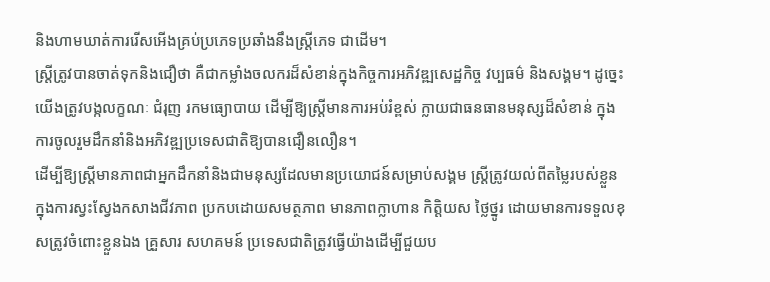និងហាមឃាត់ការរើសអើងគ្រប់ប្រភេទប្រឆាំងនឹងស្ត្រីភេទ ជាដើម។
ស្ត្រីត្រូវបានចាត់ទុកនិងជឿថា គឺជាកម្លាំងចលករដ៏សំខាន់ក្នុងកិច្ចការអភិវឌ្ឍសេដ្ឋកិច្ច វប្បធម៌ និងសង្គម។ ដូច្នេះយើងត្រូវបង្កលក្ខណៈ ជំរុញ រកមធ្យោបាយ ដើម្បីឱ្យស្ត្រីមានការអប់រំខ្ពស់ ក្លាយជាធនធានមនុស្សដ៏សំខាន់ ក្នុងការចូលរួមដឹកនាំនិងអភិវឌ្ឍប្រទេសជាតិឱ្យបានជឿនលឿន។
ដើម្បីឱ្យស្ត្រីមានភាពជាអ្នកដឹកនាំនិងជាមនុស្សដែលមានប្រយោជន៍សម្រាប់សង្គម ស្រ្តីត្រូវយល់ពីតម្លៃរបស់ខ្លួនក្នុងការស្វះស្វែងកសាងជីវភាព ប្រកបដោយសមត្ថភាព មានភាពក្លាហាន កិត្តិយស ថ្លៃថ្នូរ ដោយមានការទទួលខុសត្រូវចំពោះខ្លួនឯង គ្រួសារ សហគមន៍ ប្រទេសជាតិត្រូវធ្វើយ៉ាងដើម្បីជួយប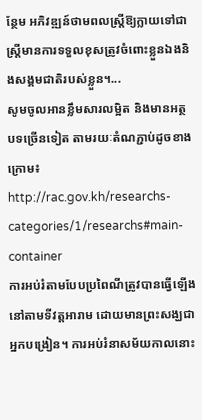ន្ថែម អភិវឌ្ឍន៍ថាមពលស្ត្រីឱ្យក្លាយទៅជាស្ត្រីមានការទទួលខុសត្រូវចំពោះខ្លួនឯងនិងសង្គមជាតិរបស់ខ្លួន។...
សូមចូលអានខ្លឹមសារលម្អិត និងមានអត្ថបទច្រើនទៀត តាមរយៈតំណភ្ជាប់ដូចខាងក្រោម៖
http://rac.gov.kh/researchs-categories/1/researchs#main-container
ការអប់រំតាមបែបប្រពៃណីត្រូវបានធ្វើឡើងនៅតាមទីវត្តអារាម ដោយមានព្រះសង្ឃជាអ្នកបង្រៀន។ ការអប់រំនាសម័យកាលនោះ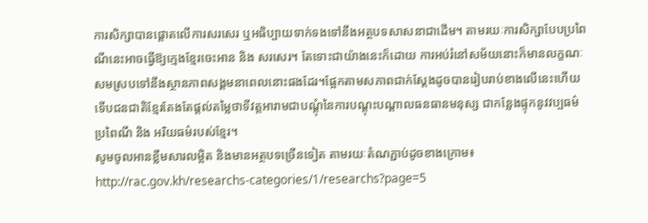ការសិក្សាបានផ្តោតលើការសរសេរ ឬអធិប្បាយទាក់ទងទៅនឹងអត្ថបទសាសនាជាដើម។ តាមរយៈការសិក្សាបែបប្រពៃណីនេះអាចធ្វើឱ្យក្មេងខ្មែរចេះអាន និង សរសេរ។ តែទោះជាយ៉ាងនេះក៏ដោយ ការអប់រំនៅសម័យនោះក៏មានលក្ខណៈសមស្របទៅនឹងស្ថានភាពសង្គមនាពេលនោះផងដែរ។ផ្អែកតាមសភាពជាក់ស្តែងដូចបានរៀបរាប់ខាងលើនេះហើយ ទើបជនជាតិខ្មែរតែងតែផ្តល់តម្លៃថាទីវត្តអារាមជាបណ្តុំនៃការបណ្តុះបណ្តាលធនធានមនុស្ស ជាកន្លែងផ្ទុកនូវវប្បធម៌ ប្រពៃណី និង អរិយធម៌របស់ខ្មែរ។
សូមចូលអានខ្លឹមសារលម្អិត និងមានអត្ថបទច្រើនទៀត តាមរយៈតំណភ្ជាប់ដូចខាងក្រោម៖
http://rac.gov.kh/researchs-categories/1/researchs?page=5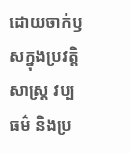ដោយចាក់ឫសក្នុងប្រវត្តិសាស្ត្រ វប្បធម៌ និងប្រ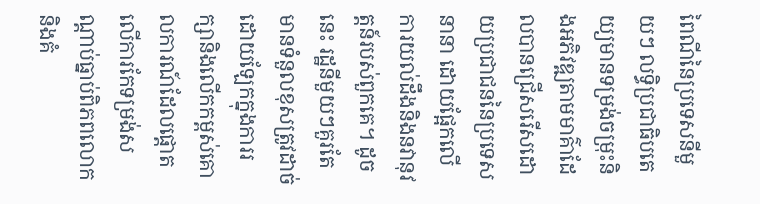ពៃណីនៃប្រទេសនីមួយៗ លទ្ធិប្រជាធិបតេយ្យមានទម្រង់ចម្រុះនិងអភិវឌ្ឍតាមមាគ៌ាដែលបានជ្រើសរើសដោយប្រជាជននៃប្រទេសនានា ដោយផ្អែកលើការយល់ដឹងនិងនវានុវត្តន៍របស់ពួកគេ។ ដូចនេះ រដ្ឋនីមួយៗគួរតែមានទំនួលខុសត្រូវដាច់ដោយឡែកក្នុងការរក្សានិងលើកកម្ពស់គោលការណ៍ដែលផ្តោតលើការកែទម្រង់សណ្តាប់ធ្នាប់ពិភពលោក និងគំ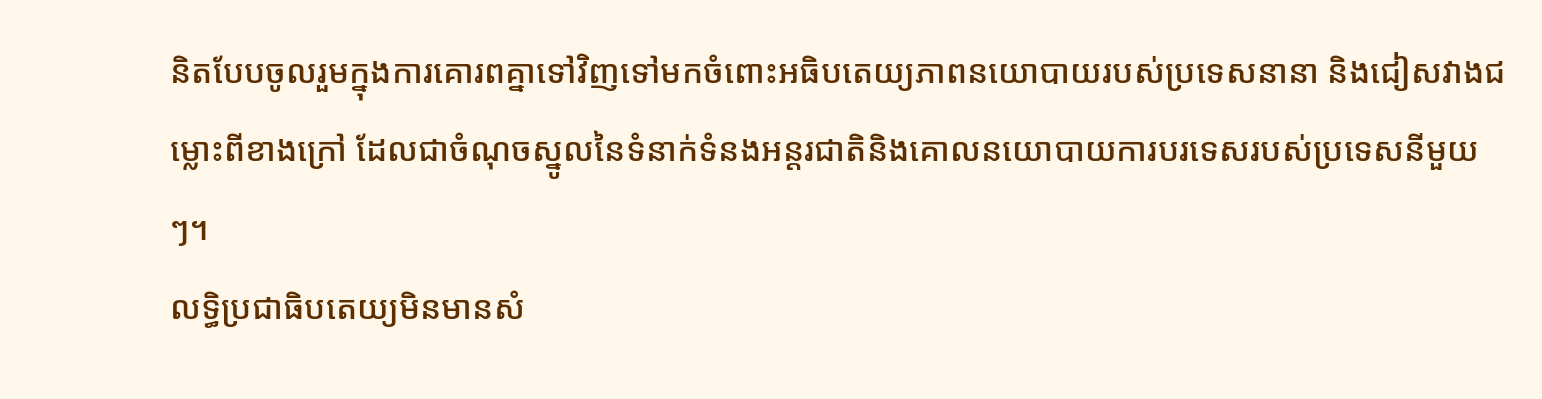និតបែបចូលរួមក្នុងការគោរពគ្នាទៅវិញទៅមកចំពោះអធិបតេយ្យភាពនយោបាយរបស់ប្រទេសនានា និងជៀសវាងជម្លោះពីខាងក្រៅ ដែលជាចំណុចស្នូលនៃទំនាក់ទំនងអន្តរជាតិនិងគោលនយោបាយការបរទេសរបស់ប្រទេសនីមួយៗ។
លទ្ធិប្រជាធិបតេយ្យមិនមានសំ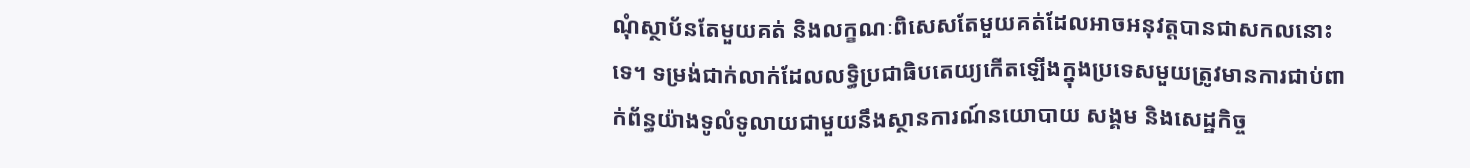ណុំស្ថាប័នតែមួយគត់ និងលក្ខណៈពិសេសតែមួយគត់ដែលអាចអនុវត្តបានជាសកលនោះទេ។ ទម្រង់ជាក់លាក់ដែលលទ្ធិប្រជាធិបតេយ្យកើតឡើងក្នុងប្រទេសមួយត្រូវមានការជាប់ពាក់ព័ន្ធយ៉ាងទូលំទូលាយជាមួយនឹងស្ថានការណ៍នយោបាយ សង្គម និងសេដ្ឋកិច្ច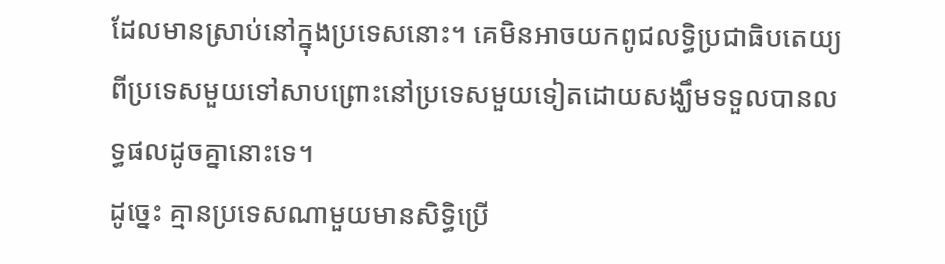ដែលមានស្រាប់នៅក្នុងប្រទេសនោះ។ គេមិនអាចយកពូជលទ្ធិប្រជាធិបតេយ្យពីប្រទេសមួយទៅសាបព្រោះនៅប្រទេសមួយទៀតដោយសង្ឃឹមទទួលបានលទ្ធផលដូចគ្នានោះទេ។
ដូច្នេះ គ្មានប្រទេសណាមួយមានសិទ្ធិប្រើ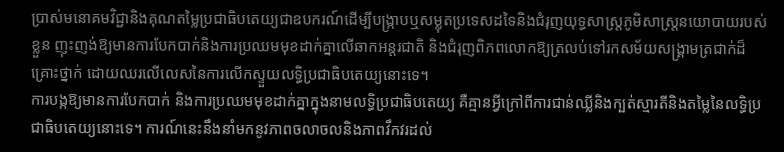ប្រាស់មនោគមវិជ្ជានិងគុណតម្លៃប្រជាធិបតេយ្យជាឧបករណ៍ដើម្បីបង្ក្រាបឬសម្លុតប្រទេសដទៃនិងជំរុញយុទ្ធសាស្ត្រភូមិសាស្ត្រនយោបាយរបស់ខ្លួន ញុះញង់ឱ្យមានការបែកបាក់និងការប្រឈមមុខដាក់គ្នាលើឆាកអន្តរជាតិ និងជំរុញពិភពលោកឱ្យត្រលប់ទៅរកសម័យសង្រ្គាមត្រជាក់ដ៏គ្រោះថ្នាក់ ដោយឈរលើលេសនៃការលើកស្ទួយលទ្ធិប្រជាធិបតេយ្យនោះទេ។
ការបង្កឱ្យមានការបែកបាក់ និងការប្រឈមមុខដាក់គ្នាក្នុងនាមលទ្ធិប្រជាធិបតេយ្យ គឺគ្មានអ្វីក្រៅពីការជាន់ឈ្លីនិងក្បត់ស្មារតីនិងតម្លៃនៃលទ្ធិប្រជាធិបតេយ្យនោះទេ។ ការណ៍នេះនឹងនាំមកនូវភាពចលាចលនិងភាពវឹកវរដល់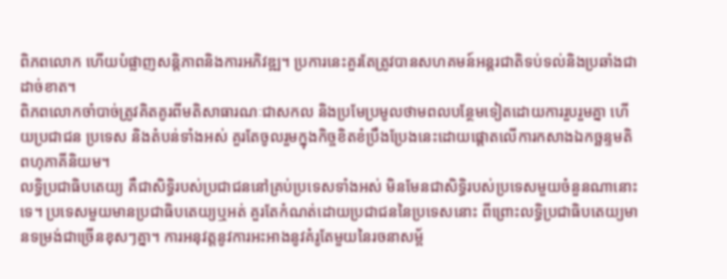ពិភពលោក ហើយបំផ្លាញសន្តិភាពនិងការអភិវឌ្ឍ។ ប្រការនេះគួរតែត្រូវបានសហគមន៍អន្តរជាតិទប់ទល់និងប្រឆាំងជាដាច់ខាត។
ពិភពលោកចាំបាច់ត្រូវគិតគូរពីមតិសាធារណៈជាសកល និងប្រមែប្រមូលថាមពលបន្ថែមទៀតដោយការរួបរួមគ្នា ហើយប្រជាជន ប្រទេស និងតំបន់ទាំងអស់ គួរតែចូលរួមក្នុងកិច្ចខិតខំប្រឹងប្រែងនេះដោយផ្តោតលើការកសាងឯកច្ឆន្ទមតិពហុភាគីនិយម។
លទ្ធិប្រជាធិបតេយ្យ គឺជាសិទ្ធិរបស់ប្រជាជននៅគ្រប់ប្រទេសទាំងអស់ មិនមែនជាសិទ្ធិរបស់ប្រទេសមួយចំនួនណានោះទេ។ ប្រទេសមួយមានប្រជាធិបតេយ្យឬអត់ គួរតែកំណត់ដោយប្រជាជននៃប្រទេសនោះ ពីព្រោះលទ្ធិប្រជាធិបតេយ្យមានទម្រង់ជាច្រើនខុសៗគ្នា។ ការអនុវត្តនូវការអះអាងនូវគំរូតែមួយនៃរចនាសម្ព័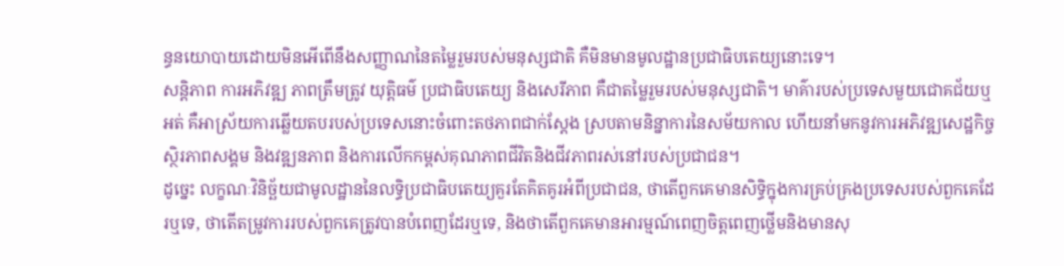ន្ធនយោបាយដោយមិនអើពើនឹងសញ្ញាណនៃតម្លៃរួមរបស់មនុស្សជាតិ គឺមិនមានមូលដ្ឋានប្រជាធិបតេយ្យនោះទេ។
សន្តិភាព ការអភិវឌ្ឍ ភាពត្រឹមត្រូវ យុត្តិធម៌ ប្រជាធិបតេយ្យ និងសេរីភាព គឺជាតម្លៃរួមរបស់មនុស្សជាតិ។ មាគ៌ារបស់ប្រទេសមួយជោគជ័យឬអត់ គឺអាស្រ័យការឆ្លើយតបរបស់ប្រទេសនោះចំពោះតថភាពជាក់ស្តែង ស្របតាមនិន្នាការនៃសម័យកាល ហើយនាំមកនូវការអភិវឌ្ឍសេដ្ឋកិច្ច ស្ថិរភាពសង្គម និងវឌ្ឍនភាព និងការលើកកម្ពស់គុណភាពជីវិតនិងជីវភាពរស់នៅរបស់ប្រជាជន។
ដូច្នេះ លក្ខណៈវិនិច្ឆ័យជាមូលដ្ឋាននៃលទ្ធិប្រជាធិបតេយ្យគួរតែគិតគូរអំពីប្រជាជន, ថាតើពួកគេមានសិទ្ធិក្នុងការគ្រប់គ្រងប្រទេសរបស់ពួកគេដែរឬទេ, ថាតើតម្រូវការរបស់ពួកគេត្រូវបានបំពេញដែរឬទេ, និងថាតើពួកគេមានអារម្មណ៍ពេញចិត្តពេញថ្លើមនិងមានសុ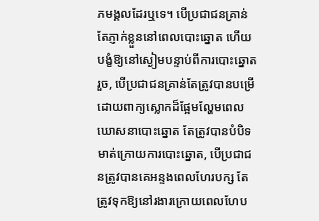ភមង្គលដែរឬទេ។ បើប្រជាជនគ្រាន់តែភ្ញាក់ខ្លួននៅពេលបោះឆ្នោត ហើយបង្ខំឱ្យនៅស្ងៀមបន្ទាប់ពីការបោះឆ្នោតរួច, បើប្រជាជនគ្រាន់តែត្រូវបានបម្រើដោយពាក្យស្លោកដ៏ផ្អែមល្ហែមពេលឃោសនាបោះឆ្នោត តែត្រូវបានបំបិទមាត់ក្រោយការបោះឆ្នោត, បើប្រជាជនត្រូវបានគេអន្ទងពេលហែរបក្ស តែត្រូវទុកឱ្យនៅរងារក្រោយពេលហែប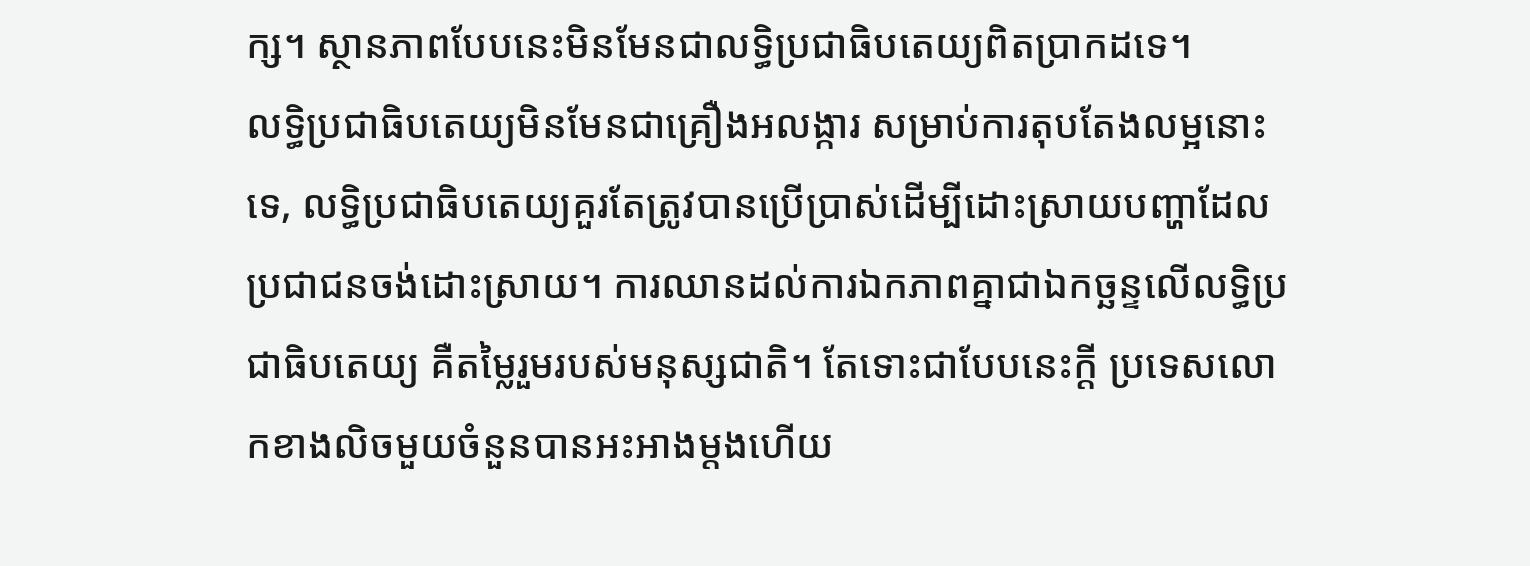ក្ស។ ស្ថានភាពបែបនេះមិនមែនជាលទ្ធិប្រជាធិបតេយ្យពិតប្រាកដទេ។
លទ្ធិប្រជាធិបតេយ្យមិនមែនជាគ្រឿងអលង្ការ សម្រាប់ការតុបតែងលម្អនោះទេ, លទ្ធិប្រជាធិបតេយ្យគួរតែត្រូវបានប្រើប្រាស់ដើម្បីដោះស្រាយបញ្ហាដែលប្រជាជនចង់ដោះស្រាយ។ ការឈានដល់ការឯកភាពគ្នាជាឯកច្ឆន្ទលើលទ្ធិប្រជាធិបតេយ្យ គឺតម្លៃរួមរបស់មនុស្សជាតិ។ តែទោះជាបែបនេះក្តី ប្រទេសលោកខាងលិចមួយចំនួនបានអះអាងម្តងហើយ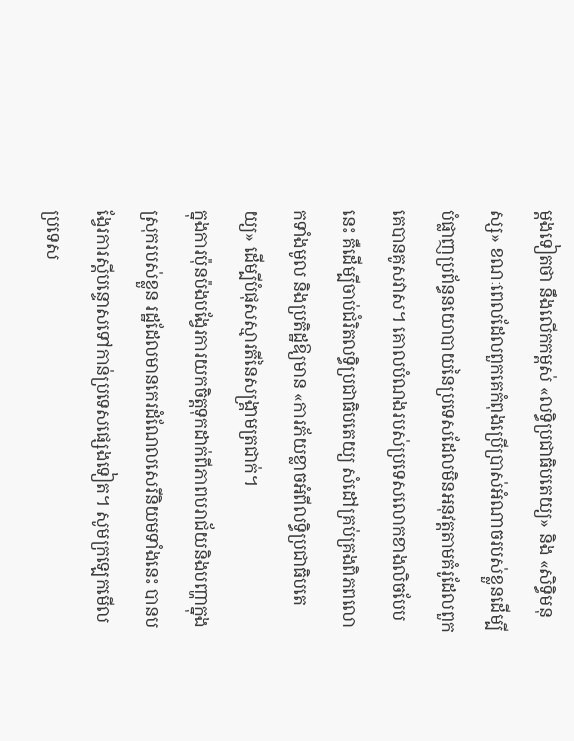ម្តងទៀតថា នឹងលើកកម្ពស់ «លទ្ធិប្រជាធិបតេយ្យ» និង «សិទ្ធិមនុស្ស» ខណៈពេលដែលពួកគេកំពុងប្រើប្រាស់អំណាចរបស់ខ្លួនដើម្បីបំផ្លាញប្រព័ន្ធនយោបាយនៃប្រទេសដែលមិនអនុវត្តតាមគំរូដែលពួកគេបានគូសវាស។ គោលបំណងរបស់ប្រទេសលោកខាងលិចបែបនេះ គឺដើម្បីចាប់ជំរិតលទ្ធិប្រជាធិបតេយ្យ សំដៅគ្រប់គ្រងពិភពលោកទាំងមូល និងប្រតិដ្ឋឱ្យមាន «ការភ័យខ្លាចអំពីលទ្ធិប្រជាធិបតេយ្យ» ដើម្បីបំផុសស្មារតីនៃសង្រ្គាមត្រជាក់។
ក្នុងការប៉ុនប៉ងបង្វែរការយកចិត្តទុកដាក់ពីភាពបរាជ័យនិងបញ្ហាក្នុងស្រុករបស់ខ្លួន រដ្ឋដែលមានកេរដំណែលសេរីនិយមទាំងនេះ បានបង្វែរការស្តីបន្ទោសទៅកាន់ប្រទេសផ្សេងទៀត។ សូមក្រឡេកមើល ប្រទេស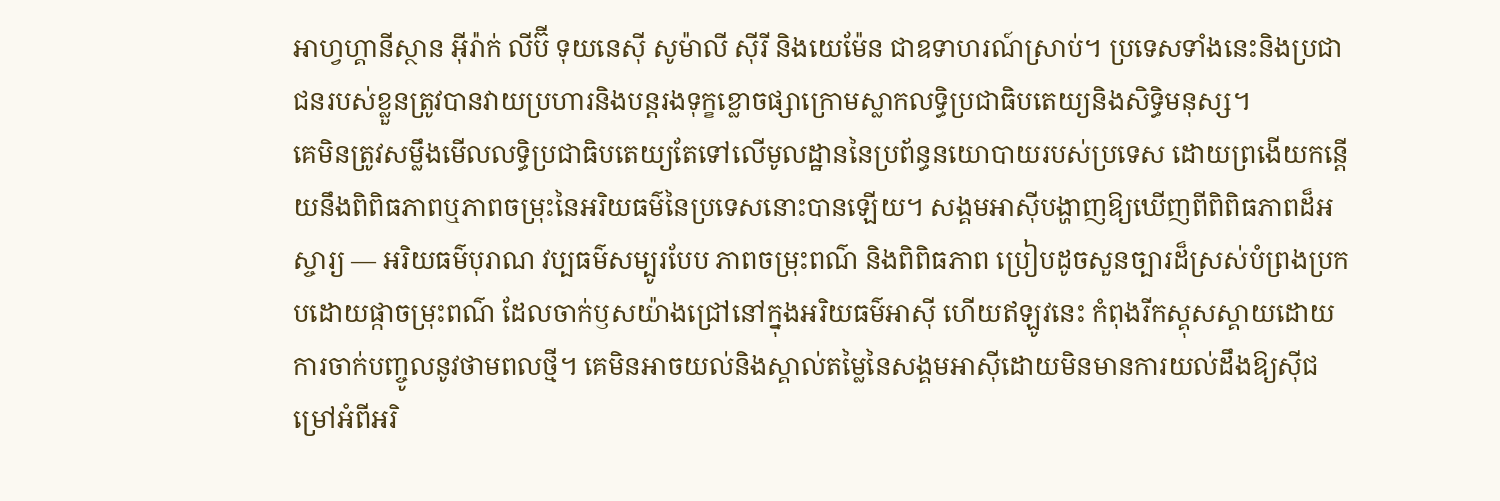អាហ្វហ្គានីស្ថាន អ៊ីរ៉ាក់ លីប៊ី ទុយនេស៊ី សូម៉ាលី ស៊ីរី និងយេម៉ែន ជាឧទាហរណ៍ស្រាប់។ ប្រទេសទាំងនេះនិងប្រជាជនរបស់ខ្លួនត្រូវបានវាយប្រហារនិងបន្តរងទុក្ខខ្លោចផ្សាក្រោមស្លាកលទ្ធិប្រជាធិបតេយ្យនិងសិទ្ធិមនុស្ស។
គេមិនត្រូវសម្លឹងមើលលទ្ធិប្រជាធិបតេយ្យតែទៅលើមូលដ្ឋាននៃប្រព័ន្ធនយោបាយរបស់ប្រទេស ដោយព្រងើយកន្តើយនឹងពិពិធភាពឬភាពចម្រុះនៃអរិយធម៌នៃប្រទេសនោះបានឡើយ។ សង្គមអាស៊ីបង្ហាញឱ្យឃើញពីពិពិធភាពដ៏អស្ចារ្យ — អរិយធម៌បុរាណ វប្បធម៌សម្បូរបែប ភាពចម្រុះពណ៌ និងពិពិធភាព ប្រៀបដូចសួនច្បារដ៏ស្រស់បំព្រងប្រកបដោយផ្កាចម្រុះពណ៌ ដែលចាក់ឫសយ៉ាងជ្រៅនៅក្នុងអរិយធម៌អាស៊ី ហើយឥឡូវនេះ កំពុងរីកស្គុសស្គាយដោយការចាក់បញ្ចូលនូវថាមពលថ្មី។ គេមិនអាចយល់និងស្គាល់តម្លៃនៃសង្គមអាស៊ីដោយមិនមានការយល់ដឹងឱ្យស៊ីជម្រៅអំពីអរិ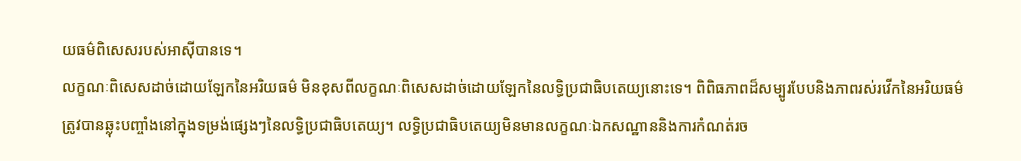យធម៌ពិសេសរបស់អាស៊ីបានទេ។
លក្ខណៈពិសេសដាច់ដោយឡែកនៃអរិយធម៌ មិនខុសពីលក្ខណៈពិសេសដាច់ដោយឡែកនៃលទ្ធិប្រជាធិបតេយ្យនោះទេ។ ពិពិធភាពដ៏សម្បូរបែបនិងភាពរស់រវើកនៃអរិយធម៌ត្រូវបានឆ្លុះបញ្ចាំងនៅក្នុងទម្រង់ផ្សេងៗនៃលទ្ធិប្រជាធិបតេយ្យ។ លទ្ធិប្រជាធិបតេយ្យមិនមានលក្ខណៈឯកសណ្ឋាននិងការកំណត់រច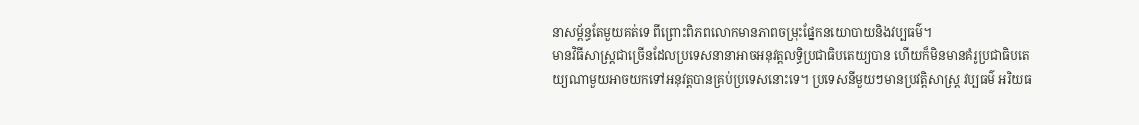នាសម្ព័ន្ធតែមួយគត់ទេ ពីព្រោះពិភពលោកមានភាពចម្រុះផ្នែកនយោបាយនិងវប្បធម៌។
មានវិធីសាស្ត្រជាច្រើនដែលប្រទេសនានាអាចអនុវត្តលទ្ធិប្រជាធិបតេយ្យបាន ហើយក៏មិនមានគំរូប្រជាធិបតេយ្យណាមួយអាចយកទៅអនុវត្តបានគ្រប់ប្រទេសនោះទេ។ ប្រទេសនីមួយៗមានប្រវត្តិសាស្ត្រ វប្បធម៌ អរិយធ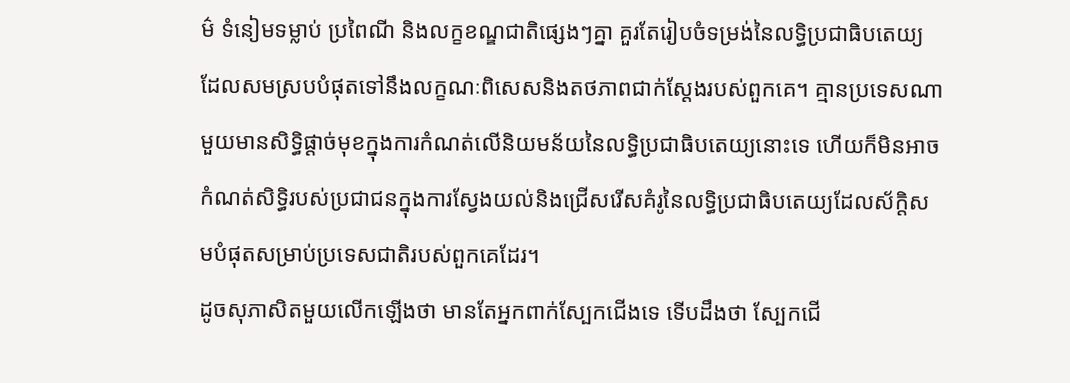ម៌ ទំនៀមទម្លាប់ ប្រពៃណី និងលក្ខខណ្ឌជាតិផ្សេងៗគ្នា គួរតែរៀបចំទម្រង់នៃលទ្ធិប្រជាធិបតេយ្យដែលសមស្របបំផុតទៅនឹងលក្ខណៈពិសេសនិងតថភាពជាក់ស្តែងរបស់ពួកគេ។ គ្មានប្រទេសណាមួយមានសិទ្ធិផ្តាច់មុខក្នុងការកំណត់លើនិយមន័យនៃលទ្ធិប្រជាធិបតេយ្យនោះទេ ហើយក៏មិនអាចកំណត់សិទ្ធិរបស់ប្រជាជនក្នុងការស្វែងយល់និងជ្រើសរើសគំរូនៃលទ្ធិប្រជាធិបតេយ្យដែលស័ក្តិសមបំផុតសម្រាប់ប្រទេសជាតិរបស់ពួកគេដែរ។
ដូចសុភាសិតមួយលើកឡើងថា មានតែអ្នកពាក់ស្បែកជើងទេ ទើបដឹងថា ស្បែកជើ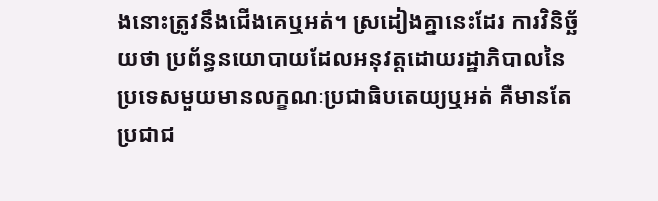ងនោះត្រូវនឹងជើងគេឬអត់។ ស្រដៀងគ្នានេះដែរ ការវិនិច្ឆ័យថា ប្រព័ន្ធនយោបាយដែលអនុវត្តដោយរដ្ឋាភិបាលនៃប្រទេសមួយមានលក្ខណៈប្រជាធិបតេយ្យឬអត់ គឺមានតែប្រជាជ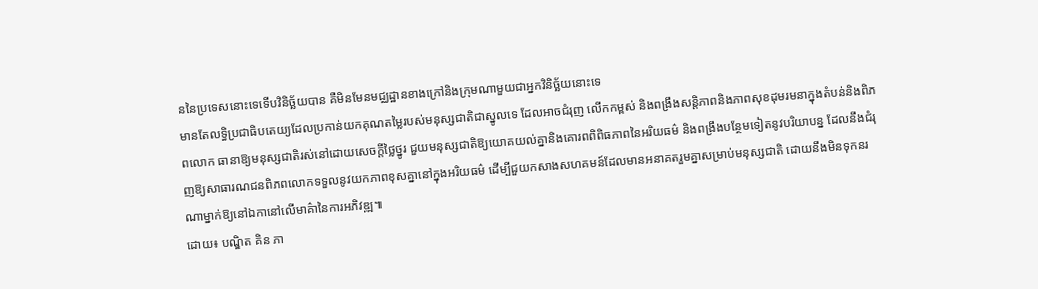ននៃប្រទេសនោះទេទើបវិនិច្ឆ័យបាន គឺមិនមែនមជ្ឈដ្ឋានខាងក្រៅនិងក្រុមណាមួយជាអ្នកវិនិច្ឆ័យនោះទេ
មានតែលទ្ធិប្រជាធិបតេយ្យដែលប្រកាន់យកគុណតម្លៃរបស់មនុស្សជាតិជាស្នូលទេ ដែលអាចជំរុញ លើកកម្ពស់ និងពង្រឹងសន្តិភាពនិងភាពសុខដុមរមនាក្នុងតំបន់និងពិភពលោក ធានាឱ្យមនុស្សជាតិរស់នៅដោយសេចក្តីថ្លៃថ្នូរ ជួយមនុស្សជាតិឱ្យយោគយល់គ្នានិងគោរពពិពិធភាពនៃអរិយធម៌ និងពង្រឹងបន្ថែមទៀតនូវបរិយាបន្ន ដែលនឹងជំរុញឱ្យសាធារណជនពិភពលោកទទួលនូវយកភាពខុសគ្នានៅក្នុងអរិយធម៌ ដើម្បីជួយកសាងសហគមន៍ដែលមានអនាគតរួមគ្នាសម្រាប់មនុស្សជាតិ ដោយនឹងមិនទុកនរណាម្នាក់ឱ្យនៅឯកានៅលើមាគ៌ានៃការអភិវឌ្ឍ៕
ដោយ៖ បណ្ឌិត គិន ភា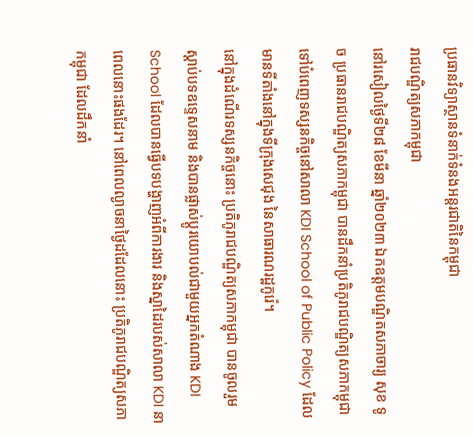ប្រធានវិទ្យាស្ថានទំនាក់ទំនងអន្តរជាតិនៃកម្ពុជា
រាជបណ្ឌិត្យសភាកម្ពុជា
នៅរសៀលថ្ងៃទី២៨ ខែមីនា ឆ្នាំ២០២៣ ឯកឧត្តមបណ្ឌិតសភាចារ្យ សុខ ទូច ប្រធានរាជបណ្ឌិត្យសភាកម្ពុជា បានដឹកនាំប្រតិភូរាជបណ្ឌិត្យសភាកម្ពុជាទៅបំពេញទស្សនកិច្ចនៅសាលា KDI School of Public Policy ដែលមានទីតាំងនៅក្នុងទីក្រុងសេជុង នៃសាធារណរដ្ឋកូរ៉េ។
នៅក្នុងដំណើរទស្សនកិច្ចនោះ ប្រតិភូរាជបណ្ឌិត្យសភាកម្ពុជា បានចូលរួមស្តាប់បទឧទ្ទេសនាម និងបានផ្លាស់ប្តូរយោបល់ជាមួយអ្នកតំណាង KDI School ដែលបានធ្វើបទបង្ហាញអំពីការងារ និងស្នាដៃរបស់សាលា KDI នាពេលនោះផងដែរ។ នៅពេលល្ងាចនាថ្ងៃដដែលនោះ ប្រតិភូរាជបណ្ឌិត្យសភាកម្ពុជា ដែលដឹកនាំ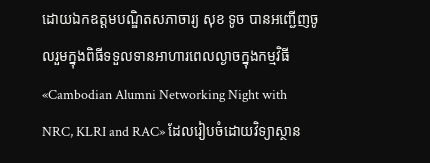ដោយឯកឧត្តមបណ្ឌិតសភាចារ្យ សុខ ទូច បានអញ្ជើញចូលរួមក្នុងពិធីទទួលទានអាហារពេលល្ងាចក្នុងកម្មវិធី «Cambodian Alumni Networking Night with NRC, KLRI and RAC» ដែលរៀបចំដោយវិទ្យាស្ថាន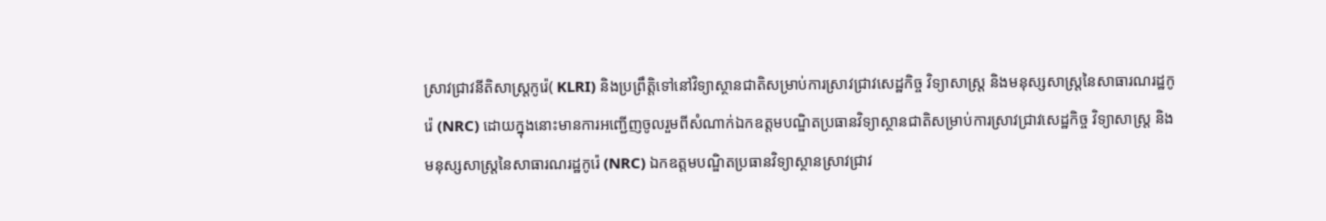ស្រាវជ្រាវនីតិសាស្រ្តកូរ៉េ( KLRI) និងប្រព្រឹត្តិទៅនៅវិទ្យាស្ថានជាតិសម្រាប់ការស្រាវជ្រាវសេដ្ឋកិច្ច វិទ្យាសាស្ត្រ និងមនុស្សសាស្ត្រនៃសាធារណរដ្ឋកូរ៉េ (NRC) ដោយក្នុងនោះមានការអញ្ជើញចូលរួមពីសំណាក់ឯកឧត្តមបណ្ឌិតប្រធានវិទ្យាស្ថានជាតិសម្រាប់ការស្រាវជ្រាវសេដ្ឋកិច្ច វិទ្យាសាស្ត្រ និងមនុស្សសាស្ត្រនៃសាធារណរដ្ឋកូរ៉េ (NRC) ឯកឧត្តមបណ្ឌិតប្រធានវិទ្យាស្ថានស្រាវជ្រាវ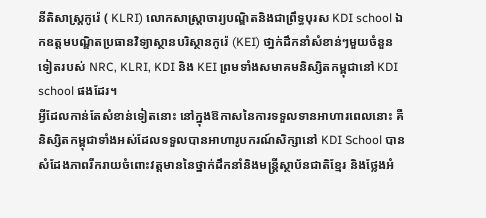នីតិសាស្រ្តកូរ៉េ ( KLRI) លោកសាស្រ្តាចារ្យបណ្ឌិតនិងជាព្រឹទ្ធបុរស KDI school ឯកឧត្តមបណ្ឌិតប្រធានវិទ្យាស្ថានបរិស្ថានកូរ៉េ (KEI) ថា្នក់ដឹកនាំសំខាន់ៗមួយចំនួនទៀតរបស់ NRC, KLRI, KDI និង KEI ព្រមទាំងសមាគមនិស្សិតកម្ពុជានៅ KDI school ផងដែរ។
អ្វីដែលកាន់តែសំខាន់ទៀតនោះ នៅក្នុងឱកាសនៃការទទួលទានអាហារពេលនោះ គឺនិស្សិតកម្ពុជាទាំងអស់ដែលទទួលបានអាហារូបករណ៍សិក្សានៅ KDI School បានសំដែងភាពរីករាយចំពោះវត្តមាននៃថ្នាក់ដឹកនាំនិងមន្ត្រីស្ថាប័នជាតិខ្មែរ និងថ្លែងអំ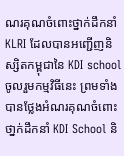ណរគុណចំពោះថ្នាក់ដឹកនាំ KLRI ដែលបានអញ្ជើញនិស្សិតកម្ពុជានៃ KDI school ចូលរួមកម្មវិធីនេះ ព្រមទាំងបានថ្លែងអំណរគុណចំពោះថា្នក់ដឹកនាំ KDI School និ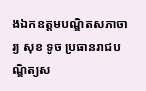ងឯកឧត្តមបណ្ឌិតសភាចារ្យ សុខ ទូច ប្រធានរាជបណ្ឌិត្យស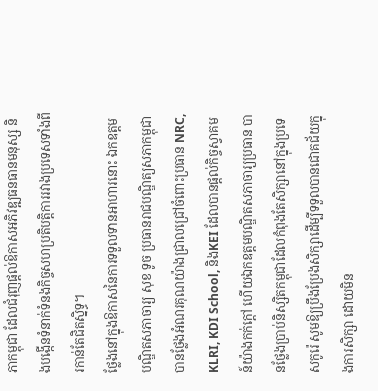ភាកម្ពុជា ដែលជំរុញផ្ដល់ឱកាសអភិវឌ្ឍធនធានមនុស្ស និងបង្កើនទំនាក់ទំនងកិច្ចសហប្រតិបត្តិការរវាងប្រទេសទាំងពីរកាន់តែជិតស្និទ្ធ។
ថ្លែងនៅក្នុងឱកាសនៃការទទួលទានអាហារនោះ ឯកឧត្តមបណ្ឌិតសភាចារ្យ សុខ ទូច ប្រធានរាជបណ្ឌិត្យសភាកម្ពុជា បានថ្លែងអំណរគុណយ៉ាងជ្រាលជ្រៅចំពោះប្រធាន NRC, KLRI, KDI School, និងKEI ដែលបានផ្ដល់កិច្ចស្វាគមន៍យ៉ាងកក់ក្ដៅ ហើយឯកឧត្តមបណ្ឌិតសភាចារ្យប្រធាន បានថ្លែងប្រាប់និស្សិតកម្ពុជាដែលកំពុងតែសិក្សានៅក្នុងប្រទេសកូរ៉េ សូមឱ្យប្រឹងប្រែងសិក្សាដើម្បីទទួលបានជោគជ័យក្នុងការសិក្សា ដោយមិន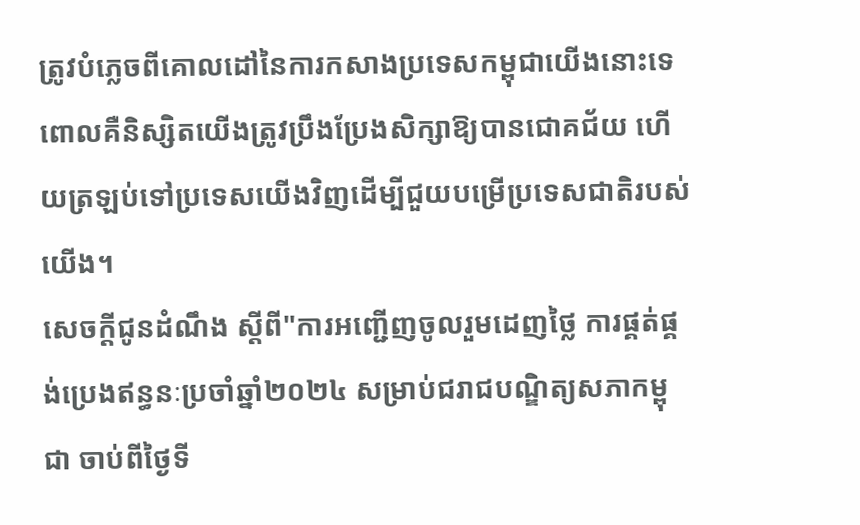ត្រូវបំភ្លេចពីគោលដៅនៃការកសាងប្រទេសកម្ពុជាយើងនោះទេ ពោលគឺនិស្សិតយើងត្រូវប្រឹងប្រែងសិក្សាឱ្យបានជោគជ័យ ហើយត្រឡប់ទៅប្រទេសយើងវិញដើម្បីជួយបម្រើប្រទេសជាតិរបស់យើង។
សេចក្ដីជូនដំណឹង ស្តីពី"ការអញ្ជើញចូលរួមដេញថ្លៃ ការផ្គត់ផ្គង់ប្រេងឥន្ធនៈប្រចាំឆ្នាំ២០២៤ សម្រាប់ជរាជបណ្ឌិត្យសភាកម្ពុជា ចាប់ពីថ្ងៃទី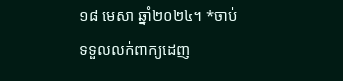១៨ មេសា ឆ្នាំ២០២៤។ *ចាប់ទទួលលក់ពាក្យដេញ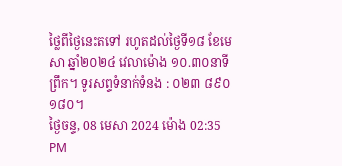ថ្លៃពីថ្ងៃនេះតទៅ រហូតដល់ថ្ងៃទី១៨ ខែមេសា ឆ្នាំ២០២៤ វេលាម៉ោង ១០.៣០នាទីព្រឹក។ ទូរសព្ទទំនាក់ទំនង : ០២៣ ៨៩០ ១៨០។
ថ្ងៃចន្ទ, 08 មេសា 2024 ម៉ោង 02:35 PM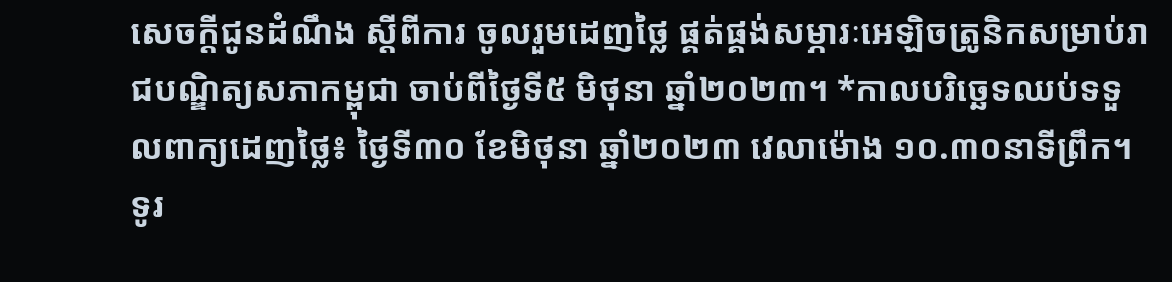សេចក្ដីជូនដំណឹង ស្តីពីការ ចូលរួមដេញថ្លៃ ផ្គត់ផ្គង់សម្ភារៈអេឡិចត្រូនិកសម្រាប់រាជបណ្ឌិត្យសភាកម្ពុជា ចាប់ពីថ្ងៃទី៥ មិថុនា ឆ្នាំ២០២៣។ *កាលបរិច្ឆេទឈប់ទទួលពាក្យដេញថ្លៃ៖ ថ្ងៃទី៣០ ខែមិថុនា ឆ្នាំ២០២៣ វេលាម៉ោង ១០.៣០នាទីព្រឹក។ ទូរ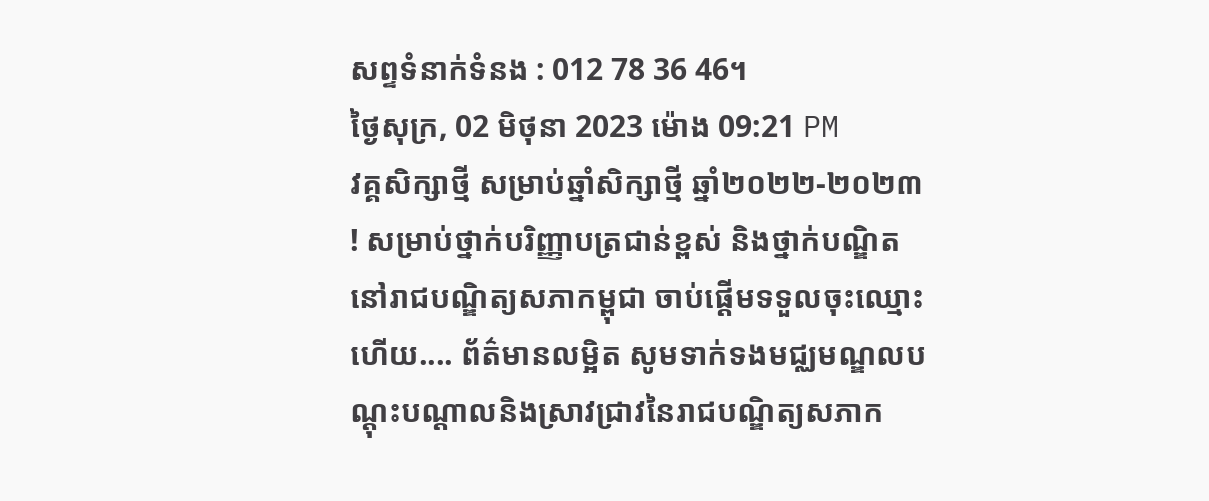សព្ទទំនាក់ទំនង : 012 78 36 46។
ថ្ងៃសុក្រ, 02 មិថុនា 2023 ម៉ោង 09:21 PM
វគ្គសិក្សាថ្មី សម្រាប់ឆ្នាំសិក្សាថ្មី ឆ្នាំ២០២២-២០២៣ ! សម្រាប់ថ្នាក់បរិញ្ញាបត្រជាន់ខ្ពស់ និងថ្នាក់បណ្ឌិត នៅរាជបណ្ឌិត្យសភាកម្ពុជា ចាប់ផ្តើមទទួលចុះឈ្មោះហើយ.... ព័ត៌មានលម្អិត សូមទាក់ទងមជ្ឈមណ្ឌលបណ្តុះបណ្តាលនិងស្រាវជ្រាវនៃរាជបណ្ឌិត្យសភាក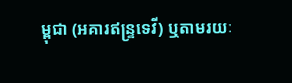ម្ពុជា (អគារឥន្រ្ទទេវី) ឬតាមរយៈ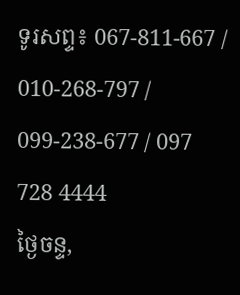ទូរសព្ទ៖ 067-811-667 / 010-268-797 / 099-238-677 / 097 728 4444
ថ្ងៃចន្ទ,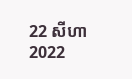22 សីហា 2022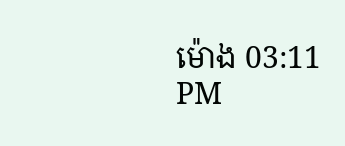ម៉ោង 03:11 PM